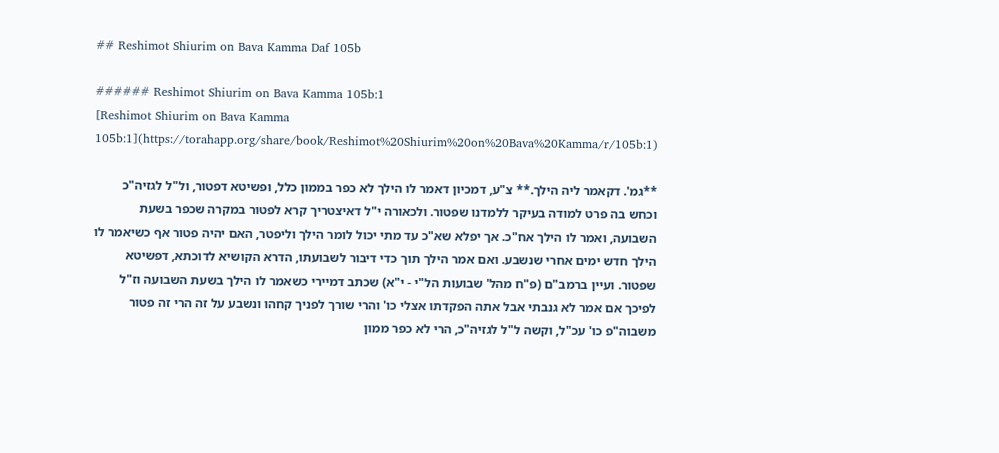## Reshimot Shiurim on Bava Kamma Daf 105b

###### Reshimot Shiurim on Bava Kamma 105b:1
[Reshimot Shiurim on Bava Kamma 105b:1](https://torahapp.org/share/book/Reshimot%20Shiurim%20on%20Bava%20Kamma/r/105b:1)

**גמ'. דקאמר ליה הילך.** צ"ע, דמכיון דאמר לו הילך לא כפר בממון כלל, ופשיטא דפטור, ול"ל לגזיה"כ וכחש בה פרט למודה בעיקר ללמדנו שפטור. ולכאורה י"ל דאיצטריך קרא לפטור במקרה שכפר בשעת השבועה, ואמר לו הילך אח"כ. אך יפלא שא"כ עד מתי יכול לומר הילך וליפטר, האם יהיה פטור אף כשיאמר לו הילך חדש ימים אחרי שנשבע. ואם אמר הילך תוך כדי דיבור לשבועתו, הדרא הקושיא לדוכתא, דפשיטא שפטור. ועיין ברמב"ם (פ"ח מהל' שבועות הל"י - י"א) שכתב דמיירי כשאמר לו הילך בשעת השבועה וז"ל לפיכך אם אמר לא גנבתי אבל אתה הפקדתו אצלי כו' והרי שורך לפניך קחהו ונשבע על זה הרי זה פטור משבוה"פ כו' עכ"ל, וקשה ל"ל לגזיה"כ, הרי לא כפר ממון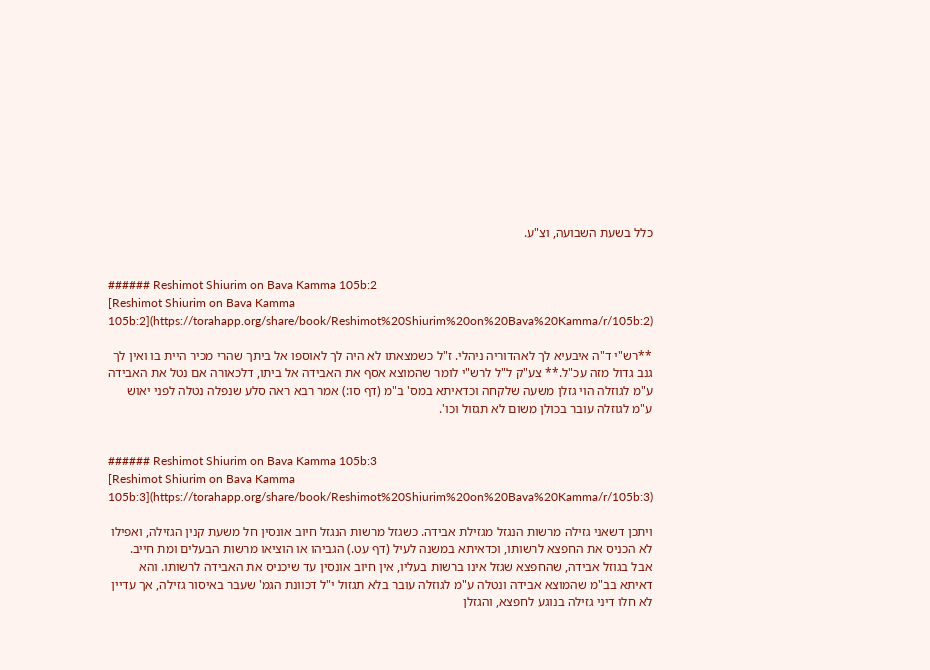כלל בשעת השבועה, וצ"ע.


###### Reshimot Shiurim on Bava Kamma 105b:2
[Reshimot Shiurim on Bava Kamma 105b:2](https://torahapp.org/share/book/Reshimot%20Shiurim%20on%20Bava%20Kamma/r/105b:2)

**רש"י ד"ה איבעיא לך לאהדוריה ניהלי. ז"ל כשמצאתו לא היה לך לאוספו אל ביתך שהרי מכיר היית בו ואין לך גנב גדול מזה עכ"ל.** צע"ק ל"ל לרש"י לומר שהמוצא אסף את האבידה אל ביתו, דלכאורה אם נטל את האבידה ע"מ לגוזלה הוי גזלן משעה שלקחה וכדאיתא במס' ב"מ (דף סו:) אמר רבא ראה סלע שנפלה נטלה לפני יאוש ע"מ לגוזלה עובר בכולן משום לא תגזול וכו'.


###### Reshimot Shiurim on Bava Kamma 105b:3
[Reshimot Shiurim on Bava Kamma 105b:3](https://torahapp.org/share/book/Reshimot%20Shiurim%20on%20Bava%20Kamma/r/105b:3)

ויתכן דשאני גזילה מרשות הנגזל מגזילת אבידה. כשגזל מרשות הנגזל חיוב אונסין חל משעת קנין הגזילה, ואפילו לא הכניס את החפצא לרשותו, וכדאיתא במשנה לעיל (דף עט.) הגביהו או הוציאו מרשות הבעלים ומת חייב. אבל בגוזל אבידה, שהחפצא שגזל אינו ברשות בעליו, אין חיוב אונסין עד שיכניס את האבידה לרשותו. והא דאיתא בב"מ שהמוצא אבידה ונטלה ע"מ לגוזלה עובר בלא תגזול י"ל דכוונת הגמ' שעבר באיסור גזילה, אך עדיין לא חלו דיני גזילה בנוגע לחפצא, והגזלן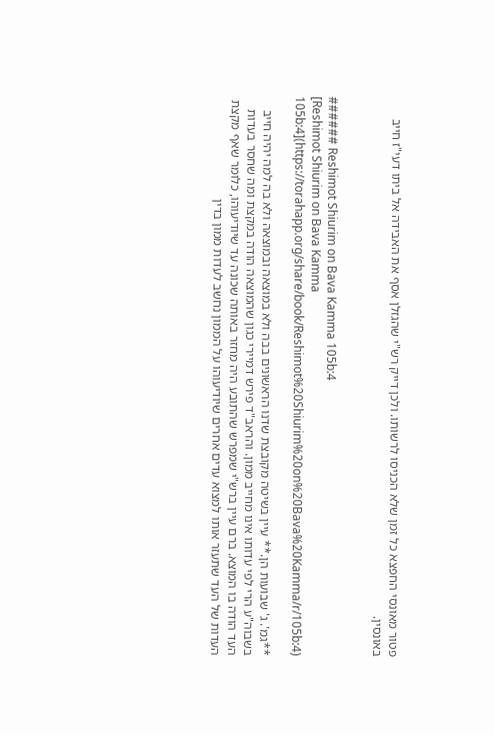פטור מאונסי החפצא כל זמן שלא הכניסו לרשותו. ולכן דייק רש"י שהגזלן אסף את האבידה אל ביתו דעי"ז חייב באונסין.


###### Reshimot Shiurim on Bava Kamma 105b:4
[Reshimot Shiurim on Bava Kamma 105b:4](https://torahapp.org/share/book/Reshimot%20Shiurim%20on%20Bava%20Kamma/r/105b:4)

**גמ'. ג' שבועות הן.** עיין בשיטה מקובצת שדנו הראשונים בבה ולא במוצאה ובמוצאה ולא בה למה יהיה חייב בשבוה"ע הרי לפי עדותו אינו מחייב ממון. והראב"ד פירש דמיירי כגון שהמוצאה הודה במקצת ומה שחסר בעדות העד הודה בו המוצא. ברם עיין ברש"י שמפרש שהתובע היה מחזר באותה שכונה עד שיודיעוהו, כלומר שאף מקצת העדות של העד שתעזר אותו למצוא עדים אחרים שיודיעוהו על הממון נחשב לעדות ממון בדין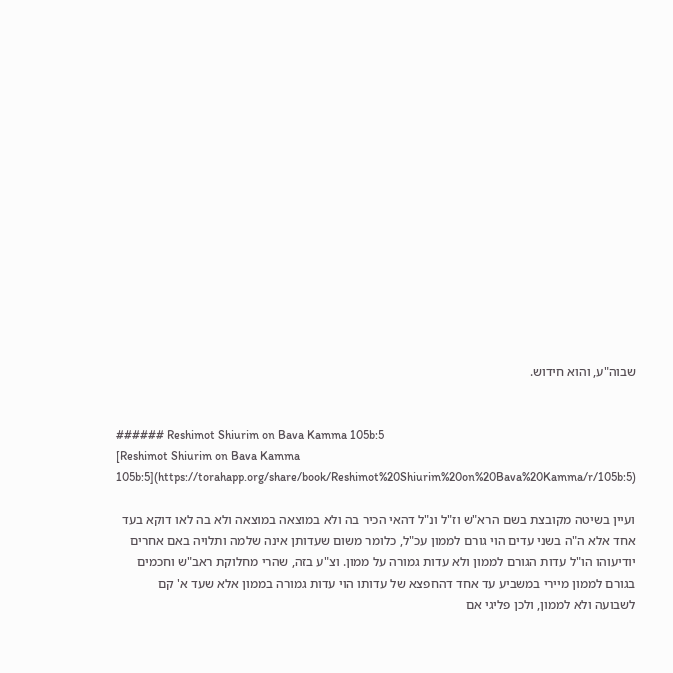שבוה"ע, והוא חידוש.


###### Reshimot Shiurim on Bava Kamma 105b:5
[Reshimot Shiurim on Bava Kamma 105b:5](https://torahapp.org/share/book/Reshimot%20Shiurim%20on%20Bava%20Kamma/r/105b:5)

ועיין בשיטה מקובצת בשם הרא"ש וז"ל ונ"ל דהאי הכיר בה ולא במוצאה במוצאה ולא בה לאו דוקא בעד אחד אלא ה"ה בשני עדים הוי גורם לממון עכ"ל, כלומר משום שעדותן אינה שלמה ותלויה באם אחרים יודיעוהו הו"ל עדות הגורם לממון ולא עדות גמורה על ממון. וצ"ע בזה, שהרי מחלוקת ראב"ש וחכמים בגורם לממון מיירי במשביע עד אחד דהחפצא של עדותו הוי עדות גמורה בממון אלא שעד א' קם לשבועה ולא לממון, ולכן פליגי אם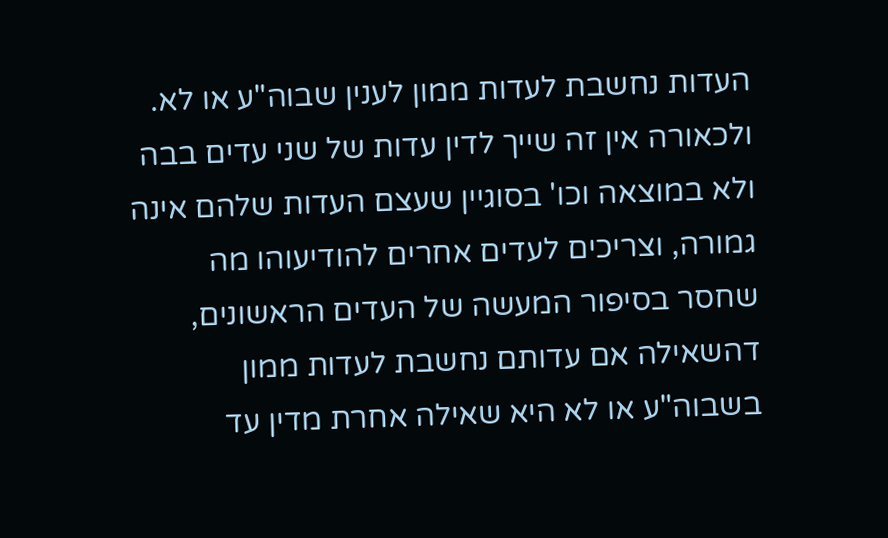העדות נחשבת לעדות ממון לענין שבוה"ע או לא. ולכאורה אין זה שייך לדין עדות של שני עדים בבה ולא במוצאה וכו' בסוגיין שעצם העדות שלהם אינה גמורה, וצריכים לעדים אחרים להודיעוהו מה שחסר בסיפור המעשה של העדים הראשונים, דהשאילה אם עדותם נחשבת לעדות ממון בשבוה"ע או לא היא שאילה אחרת מדין עד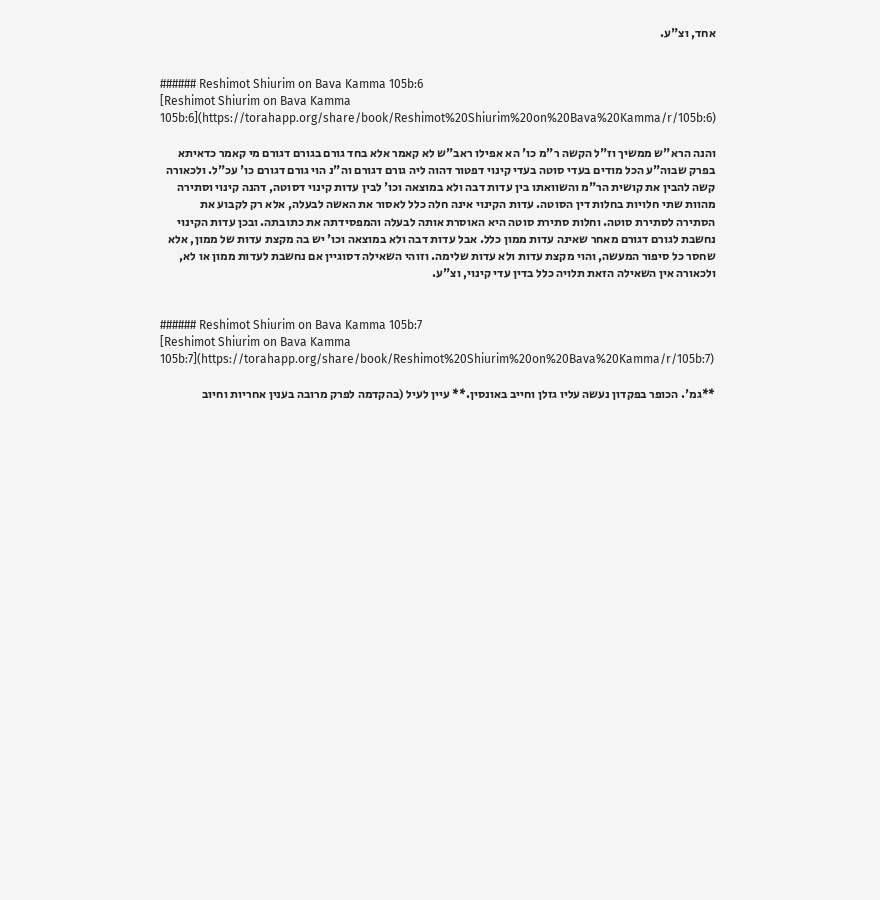אחד, וצ"ע.


###### Reshimot Shiurim on Bava Kamma 105b:6
[Reshimot Shiurim on Bava Kamma 105b:6](https://torahapp.org/share/book/Reshimot%20Shiurim%20on%20Bava%20Kamma/r/105b:6)

והנה הרא"ש ממשיך וז"ל הקשה ר"מ כו' הא אפילו ראב"ש לא קאמר אלא בחד גורם בגורם דגורם מי קאמר כדאיתא בפרק שבוה"ע הכל מודים בעדי סוטה בעדי קינוי דפטור דהוה ליה גורם דגורם וה"נ הוי גורם דגורם כו' עכ"ל. ולכאורה קשה להבין את קושית הר"מ והשוואתו בין עדות דבה ולא במוצאה וכו' לבין עדות קינוי דסוטה, דהנה קינוי וסתירה מהוות שתי חלויות בחלות דין הסוטה. עדות הקינוי אינה חלה כלל לאסור את האשה לבעלה, אלא רק לקבוע את הסתירה לסתירת סוטה. וחלות סתירת סוטה היא האוסרת אותה לבעלה והמפסידתה את כתובתה. ובכן עדות הקינוי נחשבת לגורם דגורם מאחר שאינה עדות ממון כלל. אבל עדות דבה ולא במוצאה וכו' יש בה מקצת עדות של ממון, אלא שחסר כל סיפור המעשה, והוי מקצת עדות ולא עדות שלימה. וזוהי השאילה דסוגיין אם נחשבת לעדות ממון או לא, ולכאורה אין השאילה הזאת תלויה כלל בדין עדי קינוי, וצ"ע.


###### Reshimot Shiurim on Bava Kamma 105b:7
[Reshimot Shiurim on Bava Kamma 105b:7](https://torahapp.org/share/book/Reshimot%20Shiurim%20on%20Bava%20Kamma/r/105b:7)

**גמ'. הכופר בפקדון נעשה עליו גזלן וחייב באונסין.** עיין לעיל (בהקדמה לפרק מרובה בענין אחריות וחיוב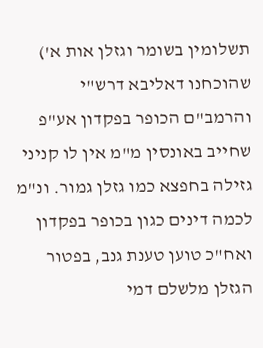תשלומין בשומר וגזלן אות א') שהוכחנו דאליבא דרש"י והרמב"ם הכופר בפקדון אע"פ שחייב באונסין מ"מ אין לו קניני גזילה בחפצא כמו גזלן גמור. ונ"מ לכמה דינים כגון בכופר בפקדון ואח"כ טוען טענת גנב, בפטור הגזלן מלשלם דמי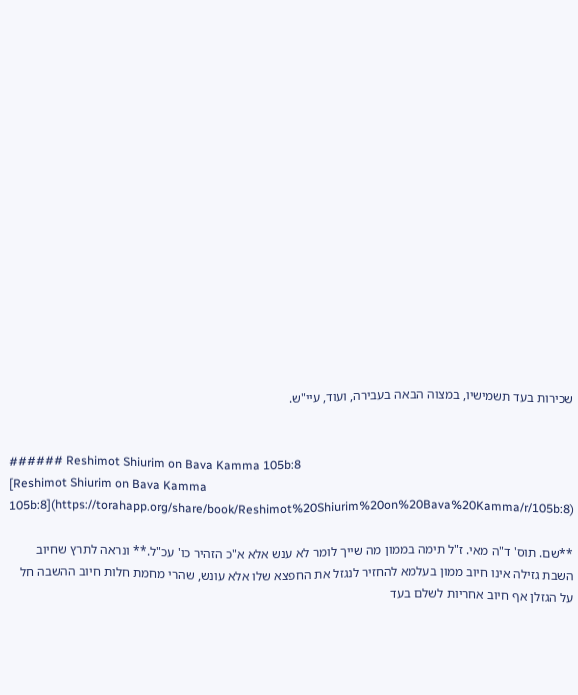שכירות בעד תשמישיו, במצוה הבאה בעבירה, ועוד, עיי"ש.


###### Reshimot Shiurim on Bava Kamma 105b:8
[Reshimot Shiurim on Bava Kamma 105b:8](https://torahapp.org/share/book/Reshimot%20Shiurim%20on%20Bava%20Kamma/r/105b:8)

**שם. תוס' ד"ה מאי. ז"ל תימה בממון מה שייך לומר לא ענש אלא א"כ הזהיר כו' עכ"ל.** ונראה לתרץ שחיוב השבת גזילה אינו חיוב ממון בעלמא להחזיר לנגזל את החפצא שלו אלא עונש, שהרי מחמת חלות חיוב ההשבה חל על הגזלן אף חיוב אחריות לשלם בעד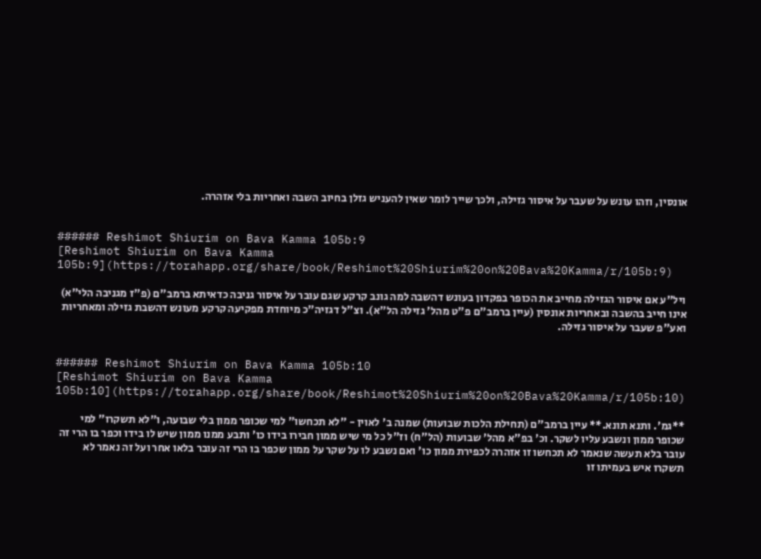אונסין, וזהו עונש על שעבר על איסור גזילה, ולכך שייך לומר שאין להעניש גזלן בחיוב השבה ואחריות בלי אזהרה.


###### Reshimot Shiurim on Bava Kamma 105b:9
[Reshimot Shiurim on Bava Kamma 105b:9](https://torahapp.org/share/book/Reshimot%20Shiurim%20on%20Bava%20Kamma/r/105b:9)

ויל"ע אם איסור הגזילה מחייב את הכופר בפקדון בעונש דהשבה למה גונב קרקע שגם עובר על איסור גניבה כדאיתא ברמב"ם (פ"ז מגניבה הלי"א) אינו חייב בהשבה ובאחריות אונסין (עיין ברמב"ם פ"ט מהל' גזילה הל"א). וצ"ל דגזיה"כ מיוחדת מפקיעה קרקע מעונש דהשבת גזילה ומאחריות ואע"פ שעבר על איסור גזילה.


###### Reshimot Shiurim on Bava Kamma 105b:10
[Reshimot Shiurim on Bava Kamma 105b:10](https://torahapp.org/share/book/Reshimot%20Shiurim%20on%20Bava%20Kamma/r/105b:10)

**גמ'. ותנא תונא.** עיין ברמב"ם (תחילת הלכות שבועות) שמנה ב' לאוין - "לא תכחשו" למי שכופר ממון בלי שבועה, ו"לא תשקרו" למי שכופר ממון ונשבע עליו לשקר. וכ' בפ"א מהל' שבועות (הל"ח) וז"ל כל מי שיש ממון חבירו בידו כו' ותבע ממנו ממון שיש לו בידו וכפר בו הרי זה עובר בלא תעשה שנאמר לא תכחשו זו אזהרה לכפירת ממון כו' ואם נשבע לו על שקר על ממון שכפר בו הרי זה עובר בלאו אחר ועל זה נאמר לא תשקרו איש בעמיתו זו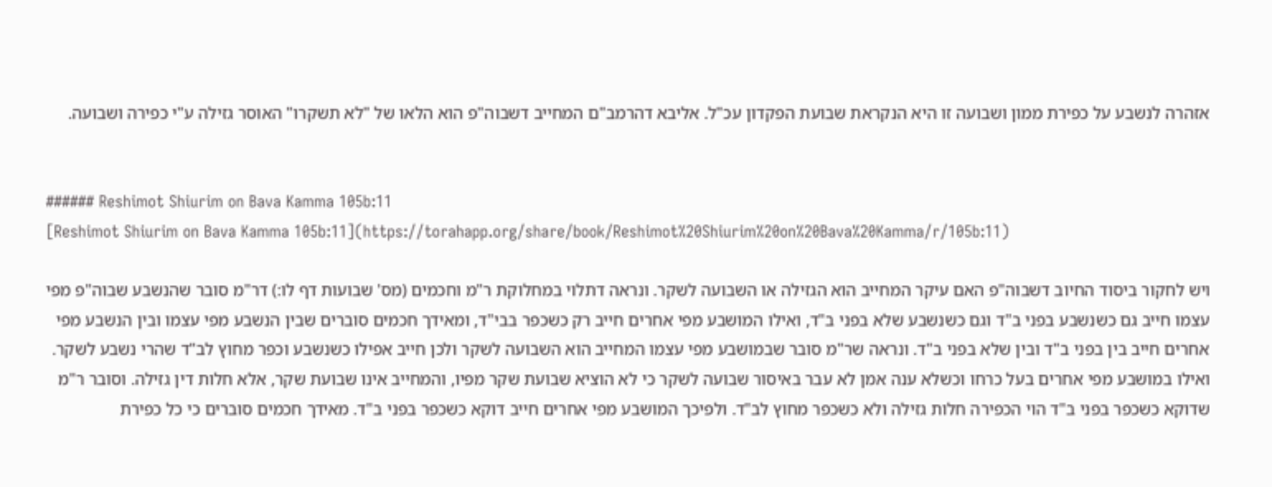אזהרה לנשבע על כפירת ממון ושבועה זו היא הנקראת שבועת הפקדון עכ"ל. אליבא דהרמב"ם המחייב דשבוה"פ הוא הלאו של "לא תשקרו" האוסר גזילה ע"י כפירה ושבועה.


###### Reshimot Shiurim on Bava Kamma 105b:11
[Reshimot Shiurim on Bava Kamma 105b:11](https://torahapp.org/share/book/Reshimot%20Shiurim%20on%20Bava%20Kamma/r/105b:11)

ויש לחקור ביסוד החיוב דשבוה"פ האם עיקר המחייב הוא הגזילה או השבועה לשקר. ונראה דתלוי במחלוקת ר"מ וחכמים (מס' שבועות דף לו:) דר"מ סובר שהנשבע שבוה"פ מפי עצמו חייב גם כשנשבע בפני ב"ד וגם כשנשבע שלא בפני ב"ד, ואילו המושבע מפי אחרים חייב רק כשכפר בבי"ד, ומאידך חכמים סוברים שבין הנשבע מפי עצמו ובין הנשבע מפי אחרים חייב בין בפני ב"ד ובין שלא בפני ב"ד. ונראה שר"מ סובר שבמושבע מפי עצמו המחייב הוא השבועה לשקר ולכן חייב אפילו כשנשבע וכפר מחוץ לב"ד שהרי נשבע לשקר. ואילו במושבע מפי אחרים בעל כרחו וכשלא ענה אמן לא עבר באיסור שבועה לשקר כי לא הוציא שבועת שקר מפיו, והמחייב אינו שבועת שקר, אלא חלות דין גזילה. וסובר ר"מ שדוקא כשכפר בפני ב"ד הוי הכפירה חלות גזילה ולא כשכפר מחוץ לב"ד. ולפיכך המושבע מפי אחרים חייב דוקא כשכפר בפני ב"ד. מאידך חכמים סוברים כי כל כפירת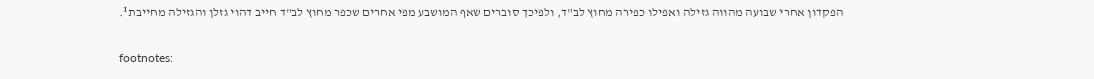הפקדון אחרי שבועה מהווה גזילה ואפילו כפירה מחוץ לב"ד, ולפיכך סוברים שאף המושבע מפי אחרים שכפר מחוץ לב"ד חייב דהוי גזלן והגזילה מחייבת¹.

footnotes: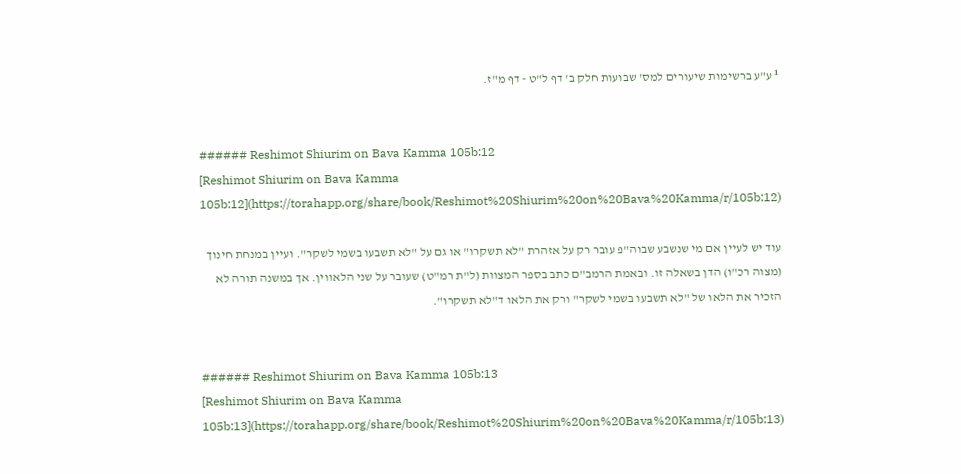¹ ע"ע ברשימות שיעורים למס' שבועות חלק ב' דף ל"ט - דף מ"ז.


###### Reshimot Shiurim on Bava Kamma 105b:12
[Reshimot Shiurim on Bava Kamma 105b:12](https://torahapp.org/share/book/Reshimot%20Shiurim%20on%20Bava%20Kamma/r/105b:12)

עוד יש לעיין אם מי שנשבע שבוה"פ עובר רק על אזהרת "לא תשקרו" או גם על "לא תשבעו בשמי לשקר". ועיין במנחת חינוך (מצוה רכ"ו) הדן בשאלה זו. ובאמת הרמב"ם כתב בספר המצוות (ל"ת רמ"ט) שעובר על שני הלאווין. אך במשנה תורה לא הזכיר את הלאו של "לא תשבעו בשמי לשקר" ורק את הלאו ד"לא תשקרו".


###### Reshimot Shiurim on Bava Kamma 105b:13
[Reshimot Shiurim on Bava Kamma 105b:13](https://torahapp.org/share/book/Reshimot%20Shiurim%20on%20Bava%20Kamma/r/105b:13)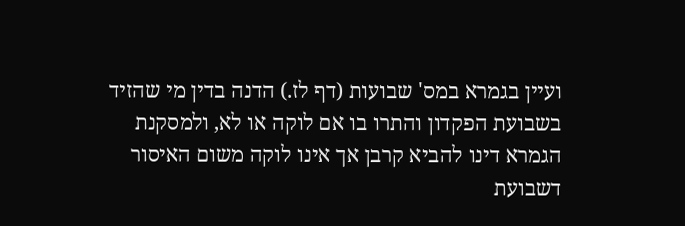ועיין בגמרא במס' שבועות (דף לז.) הדנה בדין מי שהזיד בשבועת הפקדון והתרו בו אם לוקה או לא, ולמסקנת הגמרא דינו להביא קרבן אך אינו לוקה משום האיסור דשבועת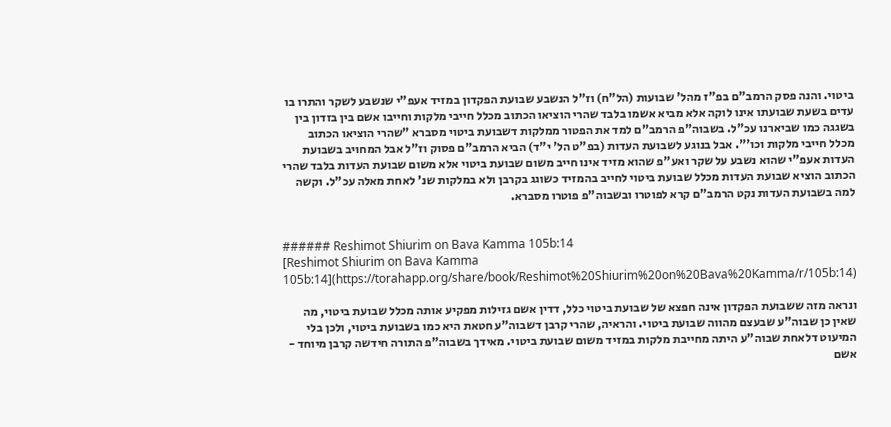ביטוי. והנה פסק הרמב"ם בפ"ז מהל' שבועות (הל"ח) וז"ל הנשבע שבועת הפקדון במזיד אעפ"י שנשבע לשקר והתרו בו עדים בשעת שבועתו אינו לוקה אלא מביא אשמו בלבד שהרי הוציאו הכתוב מכלל חייבי מלקות וחייבו אשם בין בזדון בין בשגגה כמו שביארנו עכ"ל. בשבוה"פ הרמב"ם למד את הפטור ממלקות דשבועת ביטוי מסברא "שהרי הוציאו הכתוב מכלל חייבי מלקות וכו'". אבל בנוגע לשבועת העדות (בפ"ט הל' י"ד) הביא הרמב"ם פסוק וז"ל אבל המחויב בשבועת העדות אעפ"י שהוא נשבע על שקר ואע"פ שהוא מזיד אינו חייב משום שבועת ביטוי אלא משום שבועת העדות בלבד שהרי הכתוב הוציא שבועת העדות מכלל שבועת ביטוי לחייב בהמזיד כשוגג בקרבן ולא במלקות שנ' לאחת מאלה עכ"ל. וקשה למה בשבועת העדות נקט הרמב"ם קרא לפוטרו ובשבוה"פ פוטרו מסברא.


###### Reshimot Shiurim on Bava Kamma 105b:14
[Reshimot Shiurim on Bava Kamma 105b:14](https://torahapp.org/share/book/Reshimot%20Shiurim%20on%20Bava%20Kamma/r/105b:14)

ונראה מזה ששבועת הפקדון אינה חפצא של שבועת ביטוי כלל, דדין אשם גזילות מפקיע אותה מכלל שבועת ביטוי, מה שאין כן שבוה"ע שבעצם מהווה שבועת ביטוי. והראיה, שהרי קרבן דשבוה"ע חטאת היא כמו בשבועת ביטוי, ולכן בלי המיעוט דלאחת שבוה"ע היתה מחייבת מלקות במזיד משום שבועת ביטוי. מאידך בשבוה"פ התורה חידשה קרבן מיוחד - אשם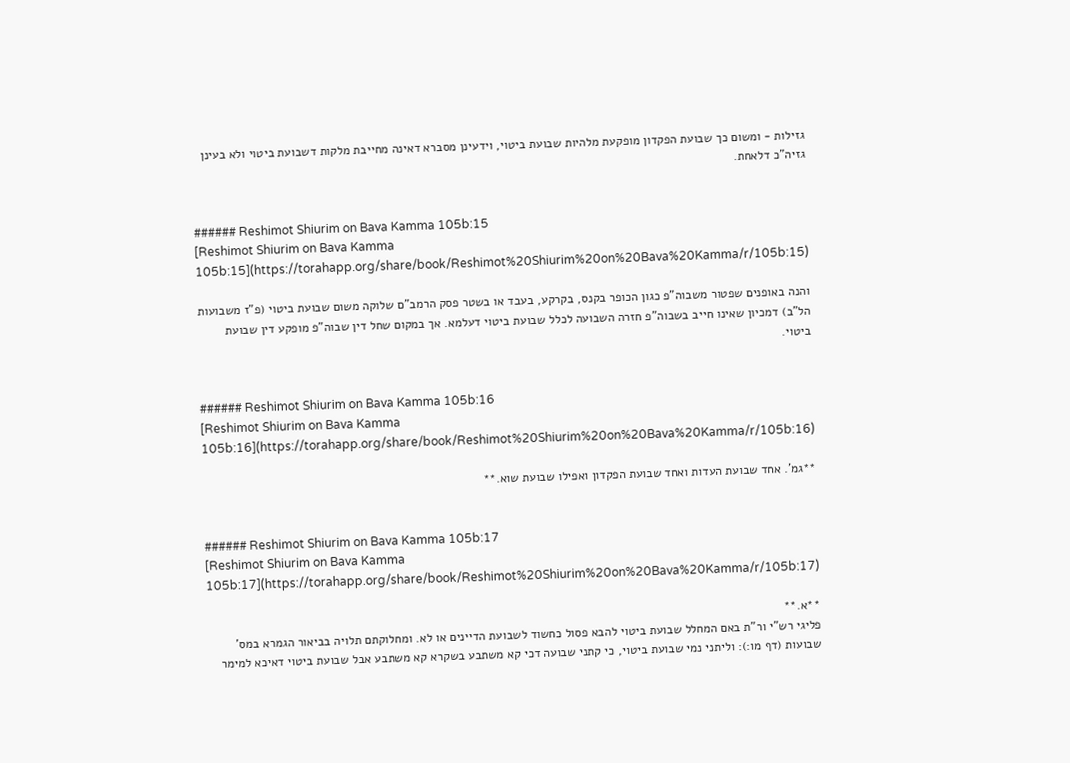גזילות - ומשום כך שבועת הפקדון מופקעת מלהיות שבועת ביטוי, וידעינן מסברא דאינה מחייבת מלקות דשבועת ביטוי ולא בעינן גזיה"כ דלאחת.


###### Reshimot Shiurim on Bava Kamma 105b:15
[Reshimot Shiurim on Bava Kamma 105b:15](https://torahapp.org/share/book/Reshimot%20Shiurim%20on%20Bava%20Kamma/r/105b:15)

והנה באופנים שפטור משבוה"פ כגון הכופר בקנס, בקרקע, בעבד או בשטר פסק הרמב"ם שלוקה משום שבועת ביטוי (פ"ז משבועות הל"ב) דמכיון שאינו חייב בשבוה"פ חזרה השבועה לכלל שבועת ביטוי דעלמא. אך במקום שחל דין שבוה"פ מופקע דין שבועת ביטוי.


###### Reshimot Shiurim on Bava Kamma 105b:16
[Reshimot Shiurim on Bava Kamma 105b:16](https://torahapp.org/share/book/Reshimot%20Shiurim%20on%20Bava%20Kamma/r/105b:16)

**גמ'. אחד שבועת העדות ואחד שבועת הפקדון ואפילו שבועת שוא.**


###### Reshimot Shiurim on Bava Kamma 105b:17
[Reshimot Shiurim on Bava Kamma 105b:17](https://torahapp.org/share/book/Reshimot%20Shiurim%20on%20Bava%20Kamma/r/105b:17)

**א.**
פליגי רש"י ור"ת באם המחלל שבועת ביטוי להבא פסול כחשוד לשבועת הדיינים או לא. ומחלוקתם תלויה בביאור הגמרא במס' שבועות (דף מו:): וליתני נמי שבועת ביטוי, כי קתני שבועה דכי קא משתבע בשקרא קא משתבע אבל שבועת ביטוי דאיכא למימר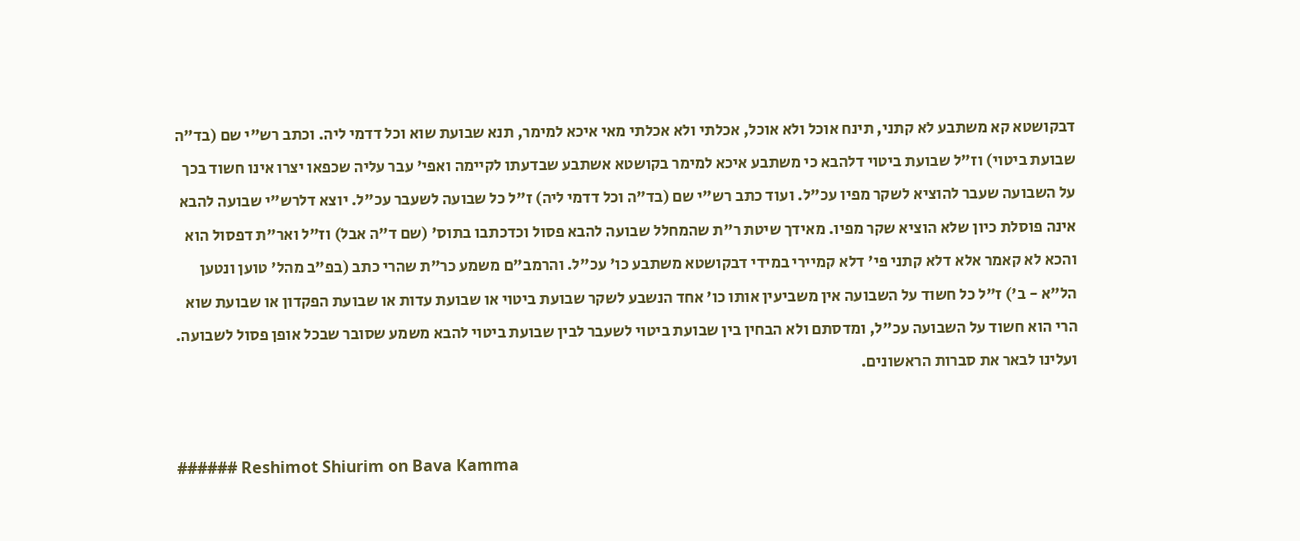דבקושטא קא משתבע לא קתני, תינח אוכל ולא אוכל, אכלתי ולא אכלתי מאי איכא למימר, תנא שבועת שוא וכל דדמי ליה. וכתב רש"י שם (בד"ה שבועת ביטוי) וז"ל שבועת ביטוי דלהבא כי משתבע איכא למימר בקושטא אשתבע שבדעתו לקיימה ואפי' עבר עליה שכפאו יצרו אינו חשוד בכך על השבועה שעבר להוציא לשקר מפיו עכ"ל. ועוד כתב רש"י שם (בד"ה וכל דדמי ליה) ז"ל כל שבועה לשעבר עכ"ל. יוצא דלרש"י שבועה להבא אינה פוסלת כיון שלא הוציא שקר מפיו. מאידך שיטת ר"ת שהמחלל שבועה להבא פסול וכדכתבו בתוס' (שם ד"ה אבל) וז"ל ואר"ת דפסול הוא והכא לא קאמר אלא דלא קתני פי' דלא קמיירי במידי דבקושטא משתבע כו' עכ"ל. והרמב"ם משמע כר"ת שהרי כתב (בפ"ב מהל' טוען ונטען הל"א - ב') ז"ל כל חשוד על השבועה אין משביעין אותו כו' אחד הנשבע לשקר שבועת ביטוי או שבועת עדות או שבועת הפקדון או שבועת שוא הרי הוא חשוד על השבועה עכ"ל, ומדסתם ולא הבחין בין שבועת ביטוי לשעבר לבין שבועת ביטוי להבא משמע שסובר שבכל אופן פסול לשבועה. ועלינו לבאר את סברות הראשונים.


###### Reshimot Shiurim on Bava Kamma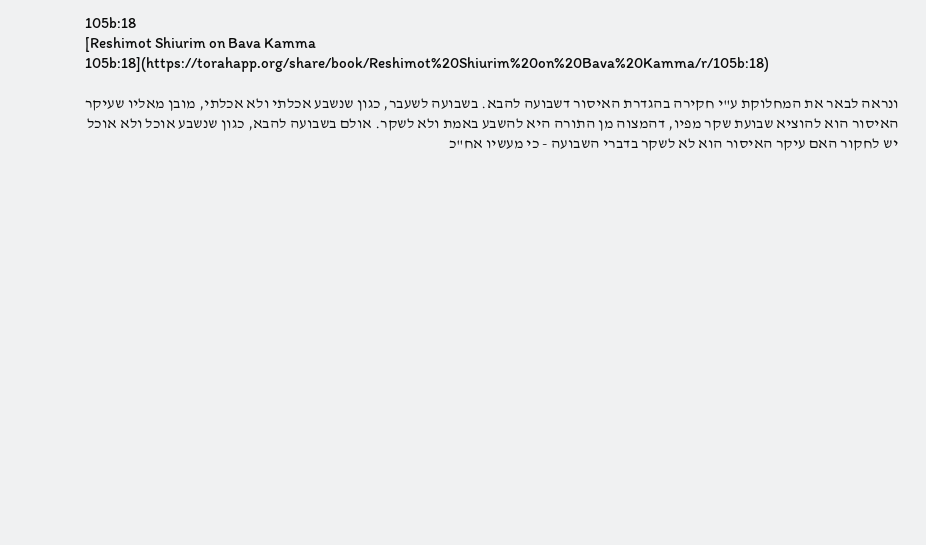105b:18
[Reshimot Shiurim on Bava Kamma 105b:18](https://torahapp.org/share/book/Reshimot%20Shiurim%20on%20Bava%20Kamma/r/105b:18)

ונראה לבאר את המחלוקת ע"י חקירה בהגדרת האיסור דשבועה להבא. בשבועה לשעבר, כגון שנשבע אכלתי ולא אכלתי, מובן מאליו שעיקר האיסור הוא להוציא שבועת שקר מפיו, דהמצוה מן התורה היא להשבע באמת ולא לשקר. אולם בשבועה להבא, כגון שנשבע אוכל ולא אוכל יש לחקור האם עיקר האיסור הוא לא לשקר בדברי השבועה - כי מעשיו אח"כ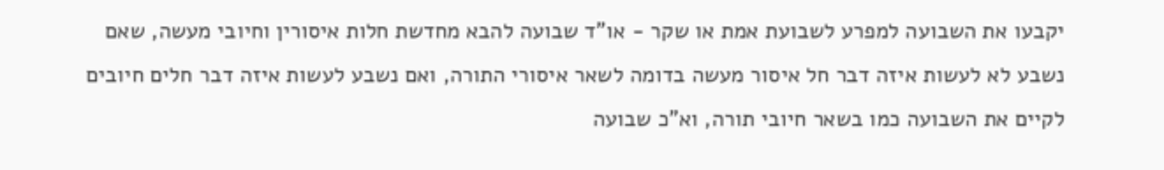יקבעו את השבועה למפרע לשבועת אמת או שקר - או"ד שבועה להבא מחדשת חלות איסורין וחיובי מעשה, שאם נשבע לא לעשות איזה דבר חל איסור מעשה בדומה לשאר איסורי התורה, ואם נשבע לעשות איזה דבר חלים חיובים לקיים את השבועה כמו בשאר חיובי תורה, וא"כ שבועה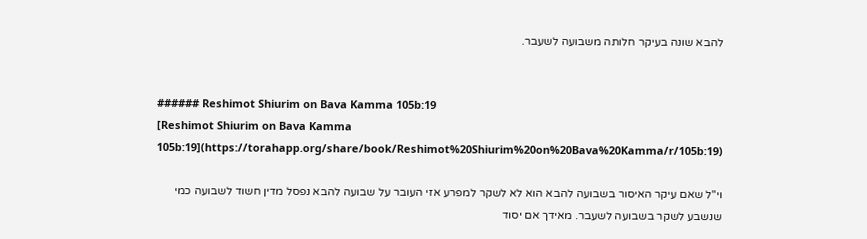להבא שונה בעיקר חלותה משבועה לשעבר.


###### Reshimot Shiurim on Bava Kamma 105b:19
[Reshimot Shiurim on Bava Kamma 105b:19](https://torahapp.org/share/book/Reshimot%20Shiurim%20on%20Bava%20Kamma/r/105b:19)

וי"ל שאם עיקר האיסור בשבועה להבא הוא לא לשקר למפרע אזי העובר על שבועה להבא נפסל מדין חשוד לשבועה כמי שנשבע לשקר בשבועה לשעבר. מאידך אם יסוד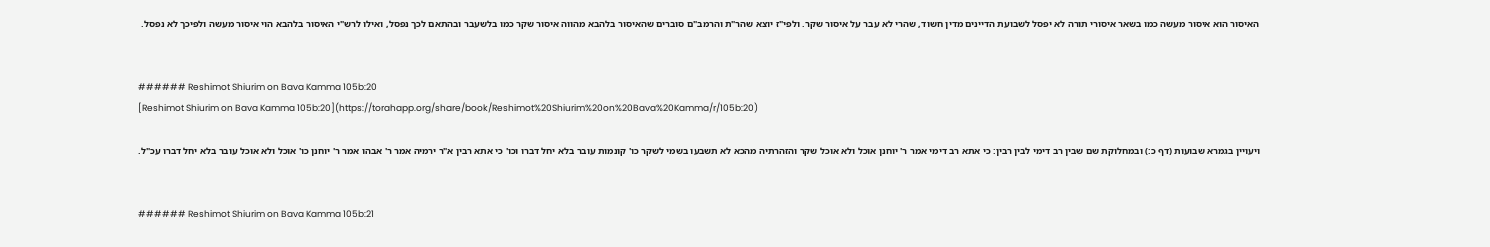האיסור הוא איסור מעשה כמו בשאר איסורי תורה לא יפסל לשבועת הדיינים מדין חשוד, שהרי לא עבר על איסור שקר. ולפי"ז יוצא שהר"ת והרמב"ם סוברים שהאיסור בלהבא מהווה איסור שקר כמו בלשעבר ובהתאם לכך נפסל, ואילו לרש"י האיסור בלהבא הוי איסור מעשה ולפיכך לא נפסל.


###### Reshimot Shiurim on Bava Kamma 105b:20
[Reshimot Shiurim on Bava Kamma 105b:20](https://torahapp.org/share/book/Reshimot%20Shiurim%20on%20Bava%20Kamma/r/105b:20)

ויעויין בגמרא שבועות (דף כ:) ובמחלוקת שם שבין רב דימי לבין רבין: כי אתא רב דימי אמר ר' יוחנן אוכל ולא אוכל שקר והזהרתיה מהכא לא תשבעו בשמי לשקר כו' קונמות עובר בלא יחל דברו וכו' כי אתא רבין א"ר ירמיה אמר ר' אבהו אמר ר' יוחנן כו' אוכל ולא אוכל עובר בלא יחל דברו עכ"ל.


###### Reshimot Shiurim on Bava Kamma 105b:21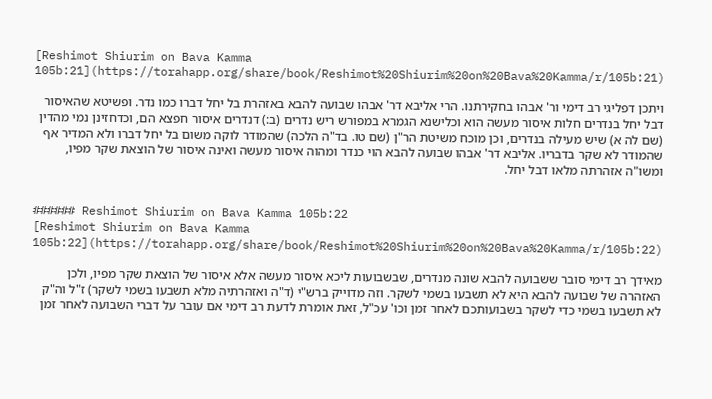[Reshimot Shiurim on Bava Kamma 105b:21](https://torahapp.org/share/book/Reshimot%20Shiurim%20on%20Bava%20Kamma/r/105b:21)

ויתכן דפליגי רב דימי ור' אבהו בחקירתנו. הרי אליבא דר' אבהו שבועה להבא באזהרת בל יחל דברו כמו נדר. ופשיטא שהאיסור דבל יחל בנדרים חלות איסור מעשה הוא וכלישנא הגמרא במפורש ריש נדרים (ב:) דנדרים איסור חפצא הם, וכדחזינן נמי מהדין (שם לה א) שיש מעילה בנדרים, וכן מוכח משיטת הר"ן (שם טו. בד"ה הלכה) שהמודר לוקה משום בל יחל דברו ולא המדיר אף שהמודר לא שקר בדבריו. אליבא דר' אבהו שבועה להבא הוי כנדר ומהוה איסור מעשה ואינה איסור של הוצאת שקר מפיו, ומשו"ה אזהרתה מלאו דבל יחל.


###### Reshimot Shiurim on Bava Kamma 105b:22
[Reshimot Shiurim on Bava Kamma 105b:22](https://torahapp.org/share/book/Reshimot%20Shiurim%20on%20Bava%20Kamma/r/105b:22)

מאידך רב דימי סובר ששבועה להבא שונה מנדרים, שבשבועות ליכא איסור מעשה אלא איסור של הוצאת שקר מפיו, ולכן האזהרה של שבועה להבא היא לא תשבעו בשמי לשקר. וזה מדוייק ברש"י (ד"ה ואזהרתיה מלא תשבעו בשמי לשקר) ז"ל וה"ק לא תשבעו בשמי כדי לשקר בשבועותכם לאחר זמן וכו' עכ"ל, זאת אומרת לדעת רב דימי אם עובר על דברי השבועה לאחר זמן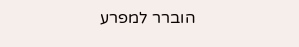הוברר למפרע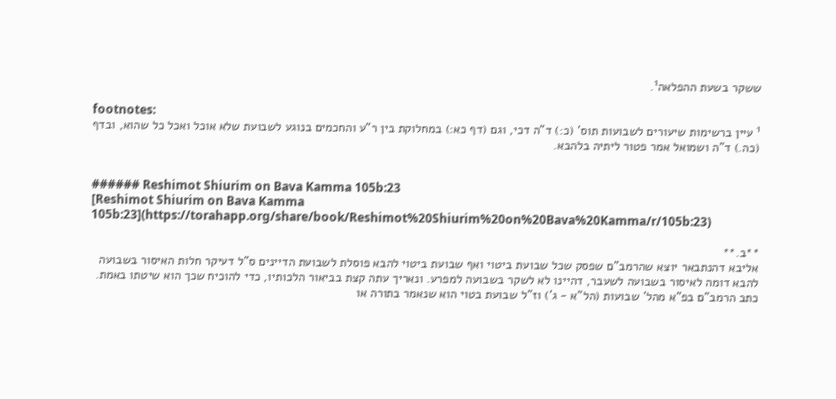ששקר בשעת ההפלאה¹.

footnotes:
¹ עיין ברשימות שיעורים לשבועות תוס' (כ:) ד"ה דכי, וגם (דף כא:) במחלוקת בין ר"ע והחכמים בנוגע לשבועת שלא אוכל ואכל כל שהוא, ובדף (כה.) ד"ה ושמואל אמר פטור ליתיה בלהבא.


###### Reshimot Shiurim on Bava Kamma 105b:23
[Reshimot Shiurim on Bava Kamma 105b:23](https://torahapp.org/share/book/Reshimot%20Shiurim%20on%20Bava%20Kamma/r/105b:23)

**ב.**
אליבא דהנתבאר יוצא שהרמב"ם שפסק שכל שבועת ביטוי ואף שבועת ביטוי להבא פוסלת לשבועת הדיינים ס"ל דעיקר חלות האיסור בשבועה להבא דומה לאיסור בשבועה לשעבר, דהיינו לא לשקר בשבועה למפרע. ונאריך עתה קצת בביאור הלכותיו, כדי להוכיח שכך הוא שיטתו באמת. כתב הרמב"ם בפ"א מהל' שבועות (הל"א - ג') וז"ל שבועת בטוי הוא שנאמר בתורה או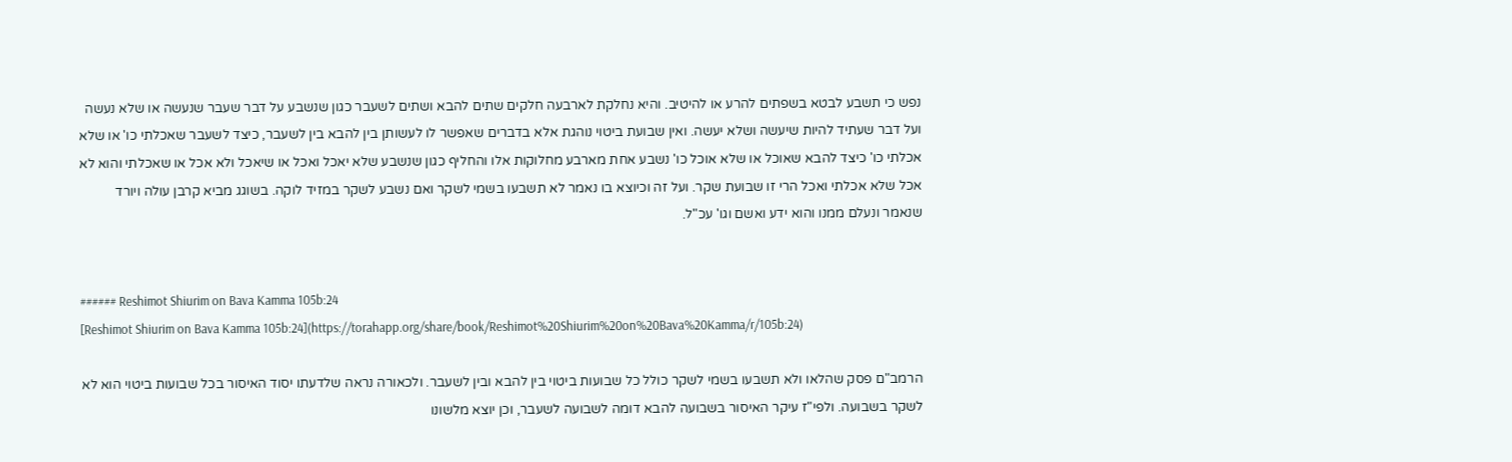נפש כי תשבע לבטא בשפתים להרע או להיטיב. והיא נחלקת לארבעה חלקים שתים להבא ושתים לשעבר כגון שנשבע על דבר שעבר שנעשה או שלא נעשה ועל דבר שעתיד להיות שיעשה ושלא יעשה. ואין שבועת ביטוי נוהגת אלא בדברים שאפשר לו לעשותן בין להבא בין לשעבר, כיצד לשעבר שאכלתי כו' או שלא אכלתי כו' כיצד להבא שאוכל או שלא אוכל כו' נשבע אחת מארבע מחלוקות אלו והחליף כגון שנשבע שלא יאכל ואכל או שיאכל ולא אכל או שאכלתי והוא לא אכל שלא אכלתי ואכל הרי זו שבועת שקר. ועל זה וכיוצא בו נאמר לא תשבעו בשמי לשקר ואם נשבע לשקר במזיד לוקה. בשוגג מביא קרבן עולה ויורד שנאמר ונעלם ממנו והוא ידע ואשם וגו' עכ"ל.


###### Reshimot Shiurim on Bava Kamma 105b:24
[Reshimot Shiurim on Bava Kamma 105b:24](https://torahapp.org/share/book/Reshimot%20Shiurim%20on%20Bava%20Kamma/r/105b:24)

הרמב"ם פסק שהלאו ולא תשבעו בשמי לשקר כולל כל שבועות ביטוי בין להבא ובין לשעבר. ולכאורה נראה שלדעתו יסוד האיסור בכל שבועות ביטוי הוא לא לשקר בשבועה. ולפי"ז עיקר האיסור בשבועה להבא דומה לשבועה לשעבר, וכן יוצא מלשונו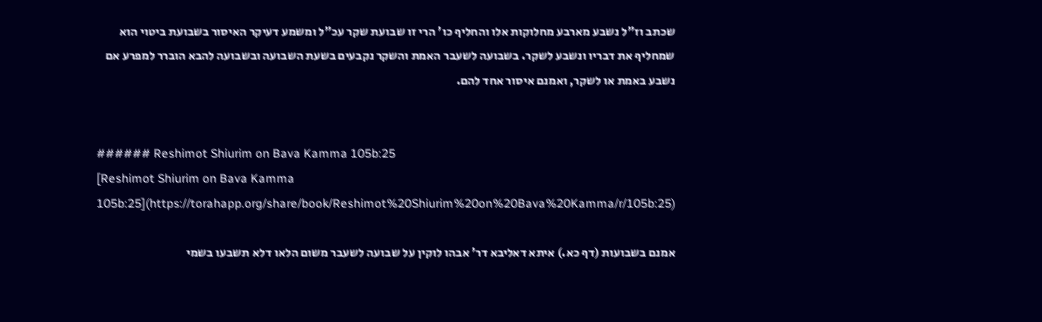שכתב וז"ל נשבע מארבע מחלוקות אלו והחליף כו' הרי זו שבועת שקר עכ"ל ומשמע דעיקר האיסור בשבועת ביטוי הוא שמחליף את דבריו ונשבע לשקר. בשבועה לשעבר האמת והשקר נקבעים בשעת השבועה ובשבועה להבא הוברר למפרע אם נשבע באמת או לשקר, ואמנם איסור אחד להם.


###### Reshimot Shiurim on Bava Kamma 105b:25
[Reshimot Shiurim on Bava Kamma 105b:25](https://torahapp.org/share/book/Reshimot%20Shiurim%20on%20Bava%20Kamma/r/105b:25)

אמנם בשבועות (דף כא.) איתא דאליבא דר' אבהו לוקין על שבועה לשעבר משום הלאו דלא תשבעו בשמי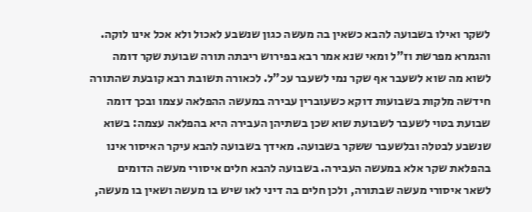לשקר ואילו בשבועה להבא כשאין בה מעשה כגון שנשבע לאכול ולא אכל אינו לוקה. והגמרא מפרשת וז"ל ומאי שנא אמר רבא בפירוש ריבתה תורה שבועת שקר דומה לשוא מה שוא לשעבר אף שקר נמי לשעבר עכ"ל. לכאורה תשובת רבא קובעת שהתורה חידשה מלקות בשבועות דוקא כשעוברין עבירה במעשה ההפלאה עצמו ובכך דומה שבועת בטוי לשעבר לשבועת שוא שכן בשתיהן העבירה היא בהפלאה עצמה: בשוא שנשבע לבטלה ובלשעבר ששקר בשבועה. מאידך בשבועה להבא עיקר האיסור אינו בהפלאת שקר אלא במעשה העבירה. בשבועה להבא חלים איסורי מעשה הדומים לשאר איסורי מעשה שבתורה, ולכן חלים בה דיני לאו שיש בו מעשה ושאין בו מעשה,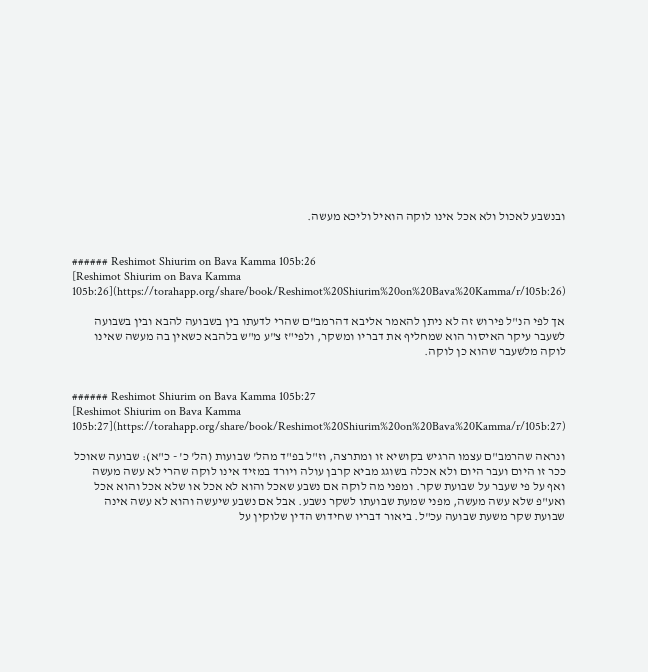ובנשבע לאכול ולא אכל אינו לוקה הואיל וליכא מעשה.


###### Reshimot Shiurim on Bava Kamma 105b:26
[Reshimot Shiurim on Bava Kamma 105b:26](https://torahapp.org/share/book/Reshimot%20Shiurim%20on%20Bava%20Kamma/r/105b:26)

אך לפי הנ"ל פירוש זה לא ניתן להאמר אליבא דהרמב"ם שהרי לדעתו בין בשבועה להבא ובין בשבועה לשעבר עיקר האיסור הוא שמחליף את דבריו ומשקר, ולפי"ז צ"ע מ"ש בלהבא כשאין בה מעשה שאינו לוקה מלשעבר שהוא כן לוקה.


###### Reshimot Shiurim on Bava Kamma 105b:27
[Reshimot Shiurim on Bava Kamma 105b:27](https://torahapp.org/share/book/Reshimot%20Shiurim%20on%20Bava%20Kamma/r/105b:27)

ונראה שהרמב"ם עצמו הרגיש בקושיא זו ומתרצה, וז"ל בפ"ד מהל' שבועות (הל' כ' - כ"א): שבועה שאוכל ככר זו היום ועבר היום ולא אכלה בשוגג מביא קרבן עולה ויורד במזיד אינו לוקה שהרי לא עשה מעשה ואף על פי שעבר על שבועת שקר. ומפני מה לוקה אם נשבע שאכל והוא לא אכל או שלא אכל והוא אכל ואע"פ שלא עשה מעשה, מפני שמעת שבועתו לשקר נשבע. אבל אם נשבע שיעשה והוא לא עשה אינה שבועת שקר משעת שבועה עכ"ל. ביאור דבריו שחידוש הדין שלוקין על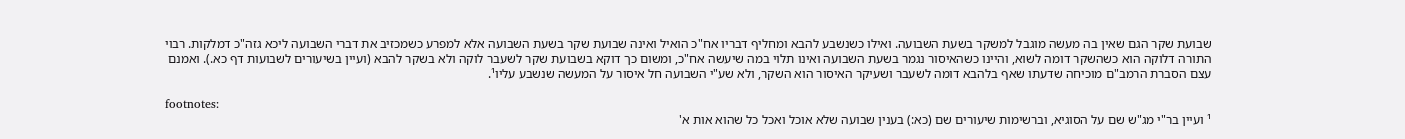שבועת שקר הגם שאין בה מעשה מוגבל למשקר בשעת השבועה. ואילו כשנשבע להבא ומחליף דבריו אח"כ הואיל ואינה שבועת שקר בשעת השבועה אלא למפרע כשמכזיב את דברי השבועה ליכא גזה"כ דמלקות. רבוי התורה דלוקה הוא כשהשקר דומה לשוא, והיינו כשהאיסור נגמר בשעת השבועה ואינו תלוי במה שיעשה אח"כ, ומשום כך דוקא בשבועת שקר לשעבר לוקה ולא בשקר להבא (ועיין בשיעורים לשבועות דף כא.). ואמנם עצם הסברת הרמב"ם מוכיחה שדעתו שאף בלהבא דומה לשעבר ושעיקר האיסור הוא השקר, ולא שע"י השבועה חל איסור על המעשה שנשבע עליו¹.

footnotes:
¹ ועיין בר"י מג"ש שם על הסוגיא, וברשימות שיעורים שם (כא:) בענין שבועה שלא אוכל ואכל כל שהוא אות א'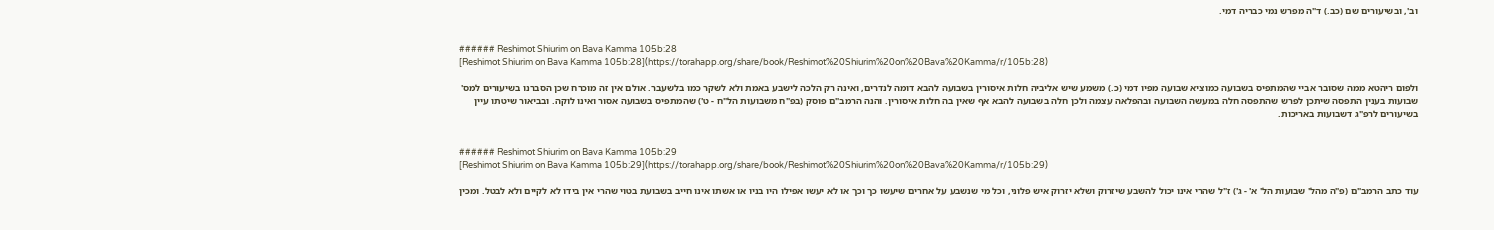וב', ובשיעורים שם (כב.) ד"ה מפרש נמי כבריה דמי.


###### Reshimot Shiurim on Bava Kamma 105b:28
[Reshimot Shiurim on Bava Kamma 105b:28](https://torahapp.org/share/book/Reshimot%20Shiurim%20on%20Bava%20Kamma/r/105b:28)

ולפום ריהטא ממה שסובר אביי שהמתפיס בשבועה כמוציא שבועה מפיו דמי (כ.) משמע שיש אליביה חלות איסורין בשבועה להבא דומה לנדרים, ואינה רק הלכה לישבע באמת ולא לשקר כמו בלשעבר. אולם אין זה מוכרח שכן הסברנו בשיעורים למס' שבועות בענין התפסה שיתכן לפרש שהתפסה חלה במעשה השבועה ובהפלאה עצמה ולכן חלה בשבועה להבא אף שאין בה חלות איסורין. והנה הרמב"ם פוסק (בפ"ח משבועות הל"ח - ט') שהמתפיס בשבועה אסור ואינו לוקה. ובביאור שיטתו עיין בשיעורים לרפ"ג דשבועות באריכות.


###### Reshimot Shiurim on Bava Kamma 105b:29
[Reshimot Shiurim on Bava Kamma 105b:29](https://torahapp.org/share/book/Reshimot%20Shiurim%20on%20Bava%20Kamma/r/105b:29)

עוד כתב הרמב"ם (פ"ה מהל' שבועות הל' א' - ג') ז"ל שהרי אינו יכול להשבע שיזרוק ושלא יזרוק איש פלוני, וכל מי שנשבע על אחרים שיעשו כך וכך או לא יעשו אפילו היו בניו או אשתו אינו חייב בשבועת בטוי שהרי אין בידו לא לקיים ולא לבטל. ומכין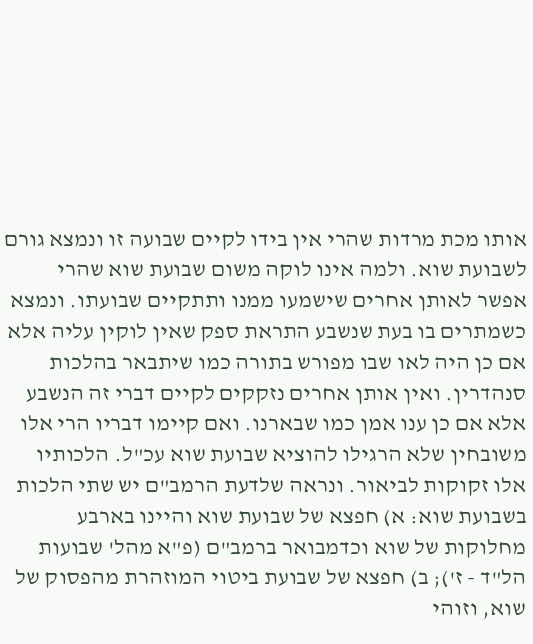אותו מכת מרדות שהרי אין בידו לקיים שבועה זו ונמצא גורם לשבועת שוא. ולמה אינו לוקה משום שבועת שוא שהרי אפשר לאותן אחרים שישמעו ממנו ותתקיים שבועתו. ונמצא כשמתרים בו בעת שנשבע התראת ספק שאין לוקין עליה אלא אם כן היה לאו שבו מפורש בתורה כמו שיתבאר בהלכות סנהדרין. ואין אותן אחרים נזקקים לקיים דברי זה הנשבע אלא אם כן ענו אמן כמו שבארנו. ואם קיימו דבריו הרי אלו משובחין שלא הרגילו להוציא שבועת שוא עכ"ל. הלכותיו אלו זקוקות לביאור. ונראה שלדעת הרמב"ם יש שתי הלכות בשבועת שוא: א) חפצא של שבועת שוא והיינו בארבע מחלוקות של שוא וכדמבואר ברמב"ם (פ"א מהל' שבועות הל"ד - ז'); ב) חפצא של שבועת ביטוי המוזהרת מהפסוק של שוא, וזוהי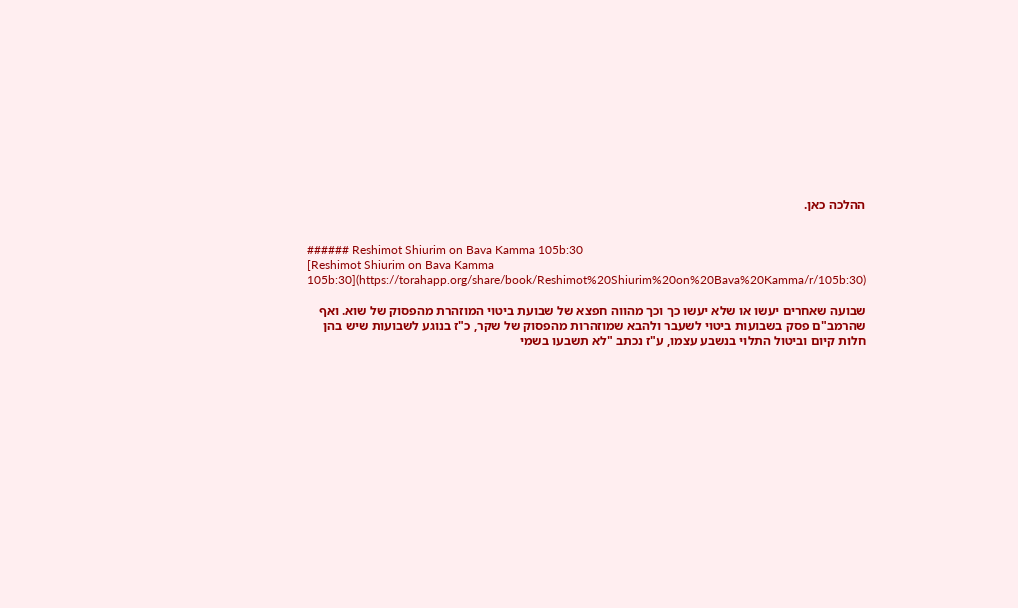ההלכה כאן.


###### Reshimot Shiurim on Bava Kamma 105b:30
[Reshimot Shiurim on Bava Kamma 105b:30](https://torahapp.org/share/book/Reshimot%20Shiurim%20on%20Bava%20Kamma/r/105b:30)

שבועה שאחרים יעשו או שלא יעשו כך וכך מהווה חפצא של שבועת ביטוי המוזהרת מהפסוק של שוא. ואף שהרמב"ם פסק בשבועות ביטוי לשעבר ולהבא שמוזהרות מהפסוק של שקר, כ"ז בנוגע לשבועות שיש בהן חלות קיום וביטול התלוי בנשבע עצמו, ע"ז נכתב "לא תשבעו בשמי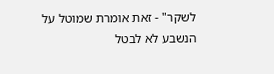לשקר" - זאת אומרת שמוטל על הנשבע לא לבטל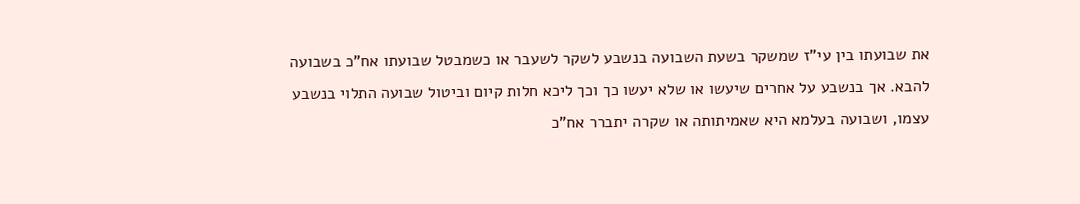את שבועתו בין עי"ז שמשקר בשעת השבועה בנשבע לשקר לשעבר או כשמבטל שבועתו אח"כ בשבועה להבא. אך בנשבע על אחרים שיעשו או שלא יעשו כך וכך ליכא חלות קיום וביטול שבועה התלוי בנשבע עצמו, ושבועה בעלמא היא שאמיתותה או שקרה יתברר אח"כ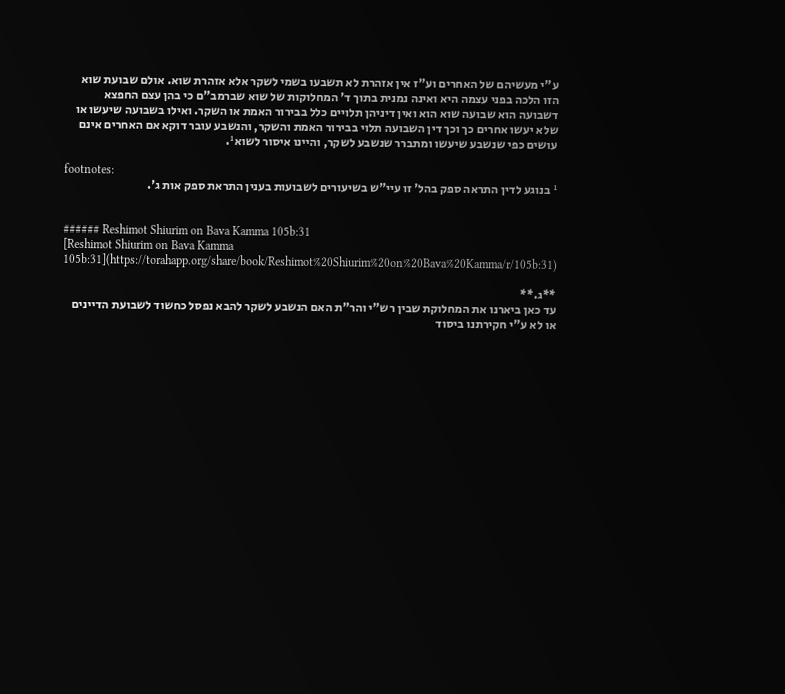ע"י מעשיהם של האחרים וע"ז אין אזהרת לא תשבעו בשמי לשקר אלא אזהרת שוא. אולם שבועת שוא הזו הלכה בפני עצמה היא ואינה נמנית בתוך ד' המחלוקות של שוא שברמב"ם כי בהן עצם החפצא דשבועה הוא שבועה שוא הוא ואין דיניהן תלויים כלל בבירור האמת או השקר. ואילו בשבועה שיעשו או שלא יעשו אחרים כך וכך דין השבועה תלוי בבירור האמת והשקר, והנשבע עובר דוקא אם האחרים אינם עושים כפי שנשבע שיעשו ומתברר שנשבע לשקר, והיינו איסור לשוא¹.

footnotes:
¹ בנוגע לדין התראה ספק בהל' זו עיי"ש בשיעורים לשבועות בענין התראת ספק אות ג'.


###### Reshimot Shiurim on Bava Kamma 105b:31
[Reshimot Shiurim on Bava Kamma 105b:31](https://torahapp.org/share/book/Reshimot%20Shiurim%20on%20Bava%20Kamma/r/105b:31)

**ג.**
עד כאן ביארנו את המחלוקת שבין רש"י והר"ת האם הנשבע לשקר להבא נפסל כחשוד לשבועת הדיינים או לא ע"י חקירתנו ביסוד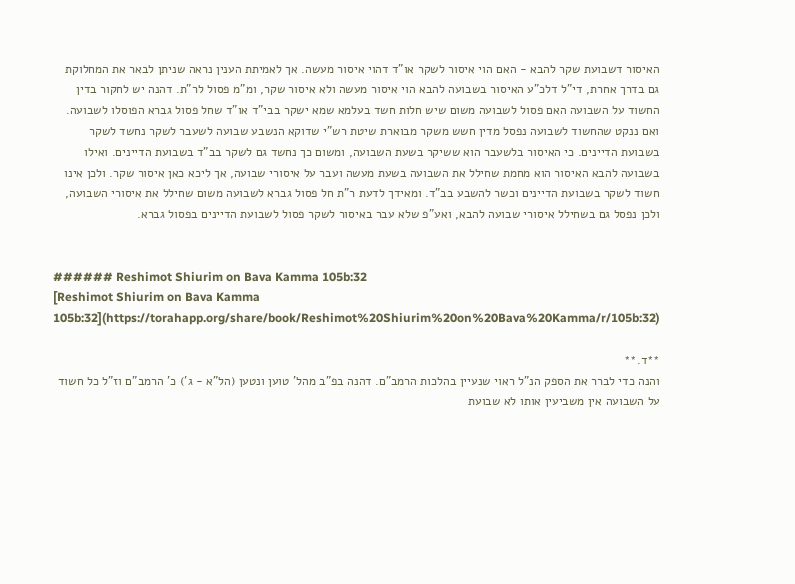האיסור דשבועת שקר להבא - האם הוי איסור לשקר או"ד דהוי איסור מעשה. אך לאמיתת הענין נראה שניתן לבאר את המחלוקת גם בדרך אחרת, די"ל דלכ"ע האיסור בשבועה להבא הוי איסור מעשה ולא איסור שקר, ומ"מ פסול לר"ת. דהנה יש לחקור בדין החשוד על השבועה האם פסול לשבועה משום שיש חלות חשד בעלמא שמא ישקר בבי"ד או"ד שחל פסול גברא הפוסלו לשבועה. ואם ננקט שהחשוד לשבועה נפסל מדין חשש משקר מבוארת שיטת רש"י שדוקא הנשבע שבועה לשעבר לשקר נחשד לשקר בשבועת הדיינים. כי האיסור בלשעבר הוא ששיקר בשעת השבועה, ומשום כך נחשד גם לשקר בב"ד בשבועת הדיינים. ואילו בשבועה להבא האיסור הוא מחמת שחילל את השבועה בשעת מעשה ועבר על איסורי שבועה, אך ליכא כאן איסור שקר. ולכן אינו חשוד לשקר בשבועת הדיינים וכשר להשבע בב"ד. ומאידך לדעת ר"ת חל פסול גברא לשבועה משום שחילל את איסורי השבועה, ולכן נפסל גם בשחילל איסורי שבועה להבא, ואע"פ שלא עבר באיסור לשקר פסול לשבועת הדיינים בפסול גברא.


###### Reshimot Shiurim on Bava Kamma 105b:32
[Reshimot Shiurim on Bava Kamma 105b:32](https://torahapp.org/share/book/Reshimot%20Shiurim%20on%20Bava%20Kamma/r/105b:32)

**ד.**
והנה כדי לברר את הספק הנ"ל ראוי שנעיין בהלכות הרמב"ם. דהנה בפ"ב מהל' טוען ונטען (הל"א - ג') כ' הרמב"ם וז"ל כל חשוד על השבועה אין משביעין אותו לא שבועת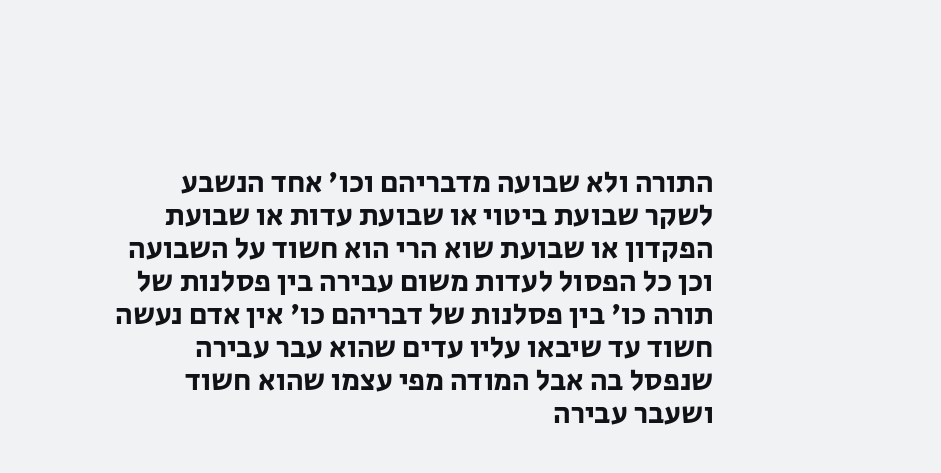התורה ולא שבועה מדבריהם וכו' אחד הנשבע לשקר שבועת ביטוי או שבועת עדות או שבועת הפקדון או שבועת שוא הרי הוא חשוד על השבועה וכן כל הפסול לעדות משום עבירה בין פסלנות של תורה כו' בין פסלנות של דבריהם כו' אין אדם נעשה חשוד עד שיבאו עליו עדים שהוא עבר עבירה שנפסל בה אבל המודה מפי עצמו שהוא חשוד ושעבר עבירה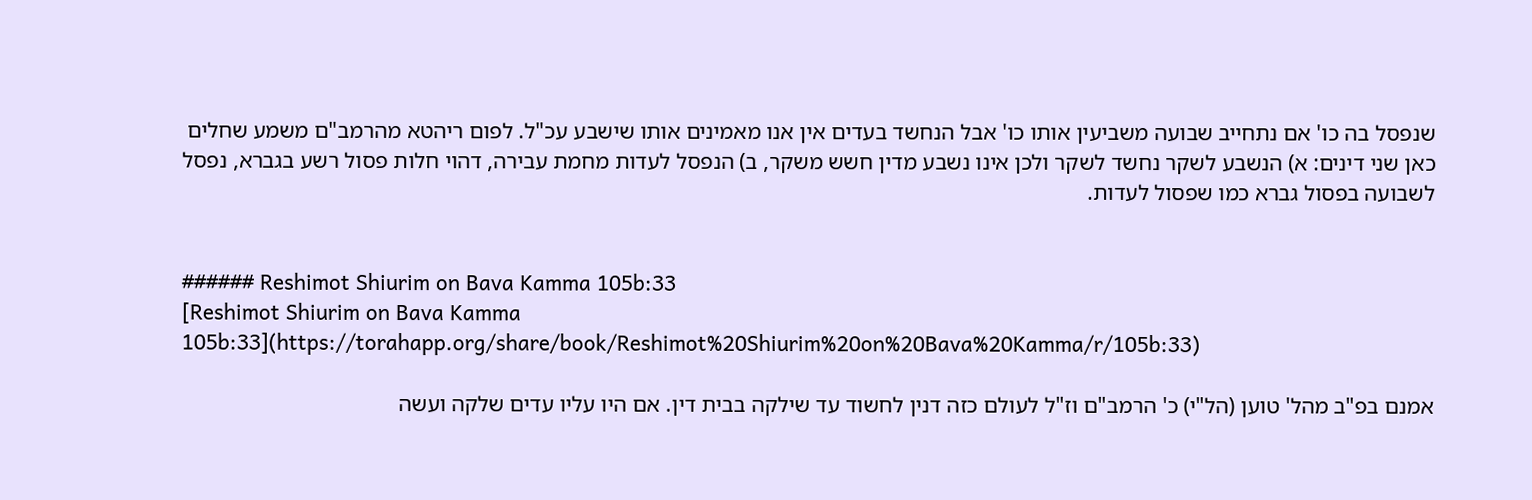שנפסל בה כו' אם נתחייב שבועה משביעין אותו כו' אבל הנחשד בעדים אין אנו מאמינים אותו שישבע עכ"ל. לפום ריהטא מהרמב"ם משמע שחלים כאן שני דינים: א) הנשבע לשקר נחשד לשקר ולכן אינו נשבע מדין חשש משקר, ב) הנפסל לעדות מחמת עבירה, דהוי חלות פסול רשע בגברא, נפסל לשבועה בפסול גברא כמו שפסול לעדות.


###### Reshimot Shiurim on Bava Kamma 105b:33
[Reshimot Shiurim on Bava Kamma 105b:33](https://torahapp.org/share/book/Reshimot%20Shiurim%20on%20Bava%20Kamma/r/105b:33)

אמנם בפ"ב מהל' טוען (הל"י) כ' הרמב"ם וז"ל לעולם כזה דנין לחשוד עד שילקה בבית דין. אם היו עליו עדים שלקה ועשה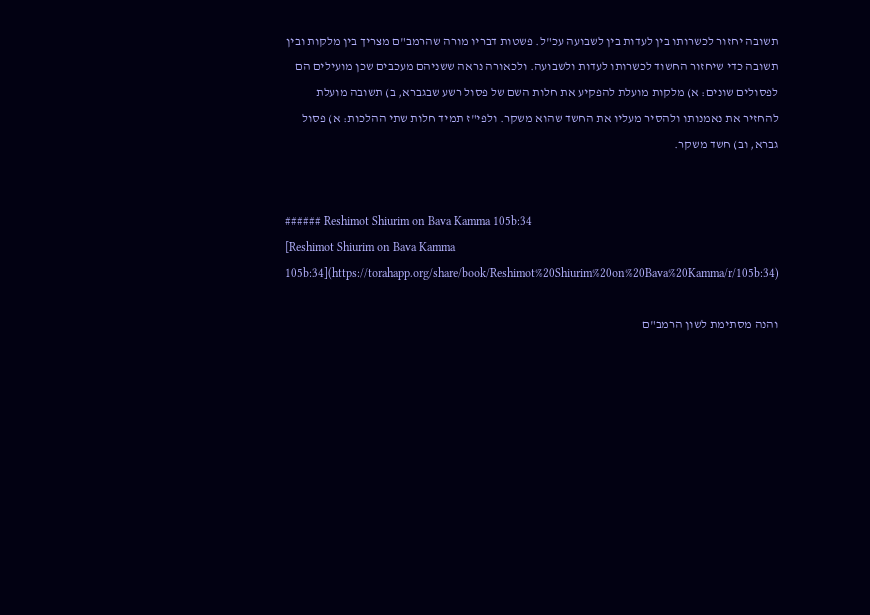תשובה יחזור לכשרותו בין לעדות בין לשבועה עכ"ל. פשטות דבריו מורה שהרמב"ם מצריך בין מלקות ובין תשובה כדי שיחזור החשוד לכשרותו לעדות ולשבועה. ולכאורה נראה ששניהם מעכבים שכן מועילים הם לפסולים שונים: א) מלקות מועלת להפקיע את חלות השם של פסול רשע שבגברא, ב) תשובה מועלת להחזיר את נאמנותו ולהסיר מעליו את החשד שהוא משקר. ולפי"ז תמיד חלות שתי ההלכות: א) פסול גברא, וב) חשד משקר.


###### Reshimot Shiurim on Bava Kamma 105b:34
[Reshimot Shiurim on Bava Kamma 105b:34](https://torahapp.org/share/book/Reshimot%20Shiurim%20on%20Bava%20Kamma/r/105b:34)

והנה מסתימת לשון הרמב"ם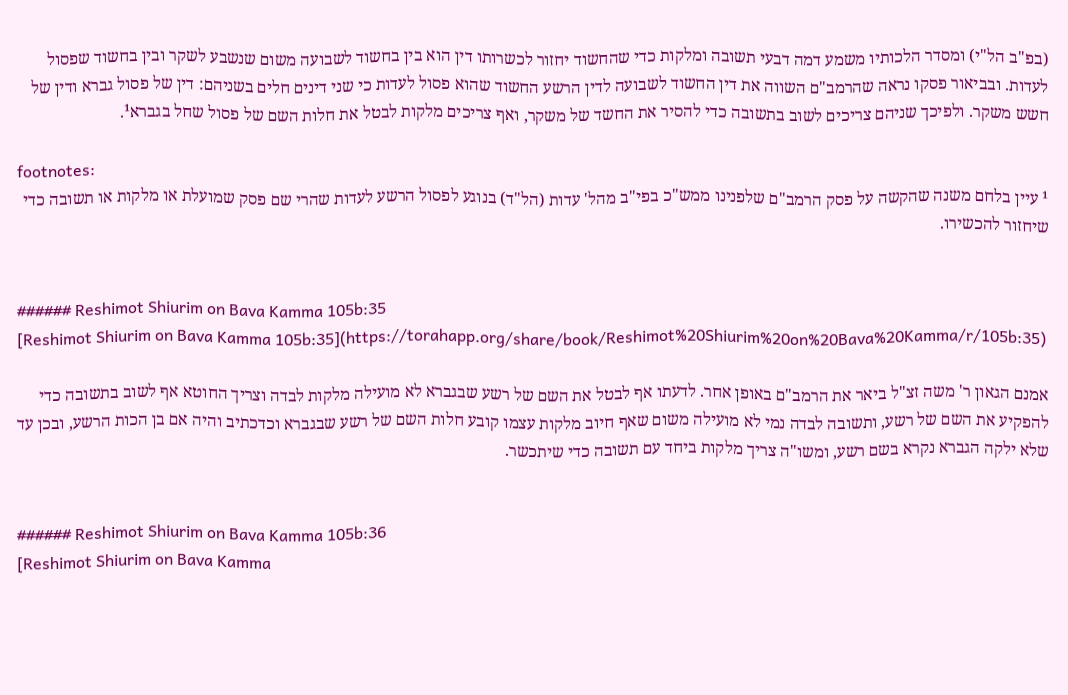(בפ"ב הל"י) ומסדר הלכותיו משמע דמה דבעי תשובה ומלקות כדי שהחשוד יחזור לכשרותו דין הוא בין בחשוד לשבועה משום שנשבע לשקר ובין בחשוד שפסול לעדות. ובביאור פסקו נראה שהרמב"ם השווה את דין החשוד לשבועה לדין הרשע החשוד שהוא פסול לעדות כי שני דינים חלים בשניהם: דין של פסול גברא ודין של חשש משקר. ולפיכך שניהם צריכים לשוב בתשובה כדי להסיר את החשד של משקר, ואף צריכים מלקות לבטל את חלות השם של פסול שחל בגברא¹.

footnotes:
¹ עיין בלחם משנה שהקשה על פסק הרמב"ם שלפנינו ממש"כ בפי"ב מהל' עדות (הל"ד) בנוגע לפסול הרשע לעדות שהרי שם פסק שמועלת או מלקות או תשובה כדי שיחזור להכשירו.


###### Reshimot Shiurim on Bava Kamma 105b:35
[Reshimot Shiurim on Bava Kamma 105b:35](https://torahapp.org/share/book/Reshimot%20Shiurim%20on%20Bava%20Kamma/r/105b:35)

אמנם הגאון ר' משה זצ"ל ביאר את הרמב"ם באופן אחר. לדעתו אף לבטל את השם של רשע שבגברא לא מועילה מלקות לבדה וצריך החוטא אף לשוב בתשובה כדי להפקיע את השם של רשע, ותשובה לבדה נמי לא מועילה משום שאף חיוב מלקות עצמו קובע חלות השם של רשע שבגברא וכדכתיב והיה אם בן הכות הרשע, ובכן עד שלא ילקה הגברא נקרא בשם רשע, ומשו"ה צריך מלקות ביחד עם תשובה כדי שיתכשר.


###### Reshimot Shiurim on Bava Kamma 105b:36
[Reshimot Shiurim on Bava Kamma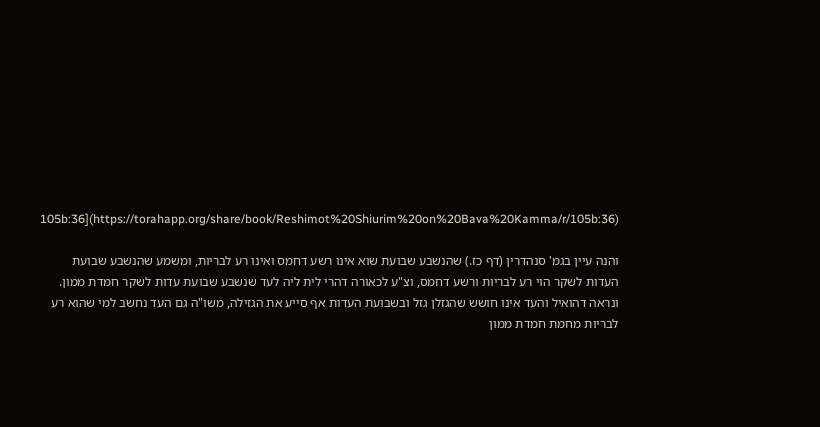105b:36](https://torahapp.org/share/book/Reshimot%20Shiurim%20on%20Bava%20Kamma/r/105b:36)

והנה עיין בגמ' סנהדרין (דף כז.) שהנשבע שבועת שוא אינו רשע דחמס ואינו רע לבריות, ומשמע שהנשבע שבועת העדות לשקר הוי רע לבריות ורשע דחמס, וצ"ע לכאורה דהרי לית ליה לעד שנשבע שבועת עדות לשקר חמדת ממון. ונראה דהואיל והעד אינו חושש שהגזלן גזל ובשבועת העדות אף סייע את הגזילה, משו"ה גם העד נחשב למי שהוא רע לבריות מחמת חמדת ממון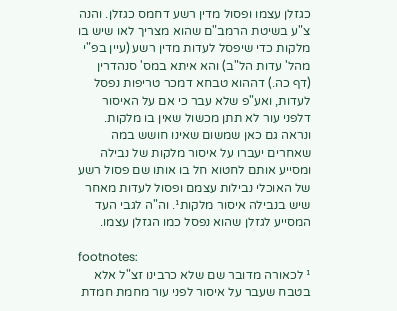כגזלן עצמו ופסול מדין רשע דחמס כגזלן. והנה צ"ע בשיטת הרמב"ם שהוא מצריך לאו שיש בו מלקות כדי שיפסל לעדות מדין רשע (עיין בפ"י מהל' עדות הל"ב) והא איתא במס' סנהדרין (דף כה.) דההוא טבחא דמכר טריפות נפסל לעדות, ואע"פ שלא עבר כי אם על האיסור דלפני עור לא תתן מכשול שאין בו מלקות. ונראה גם כאן שמשום שאינו חושש במה שאחרים יעברו על איסור מלקות של נבילה ומסייע אותם לחטוא חל בו אותו שם פסול רשע של האוכלי נבילות עצמם ופסול לעדות מאחר שיש בנבילה איסור מלקות¹. וה"ה לגבי העד המסייע לגזלן שהוא נפסל כמו הגזלן עצמו.

footnotes:
¹ לכאורה מדובר שם שלא כרבינו זצ"ל אלא בטבח שעבר על איסור לפני עור מחמת חמדת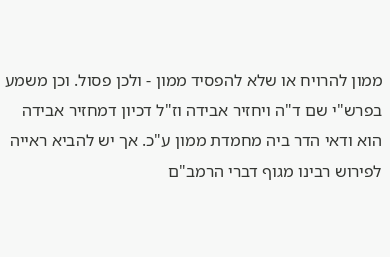ממון להרויח או שלא להפסיד ממון - ולכן פסול. וכן משמע בפרש"י שם ד"ה ויחזיר אבידה וז"ל דכיון דמחזיר אבידה הוא ודאי הדר ביה מחמדת ממון ע"כ. אך יש להביא ראייה לפירוש רבינו מגוף דברי הרמב"ם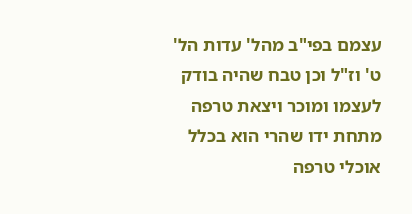עצמם בפי"ב מהל' עדות הל' ט' וז"ל וכן טבח שהיה בודק לעצמו ומוכר ויצאת טרפה מתחת ידו שהרי הוא בכלל אוכלי טרפה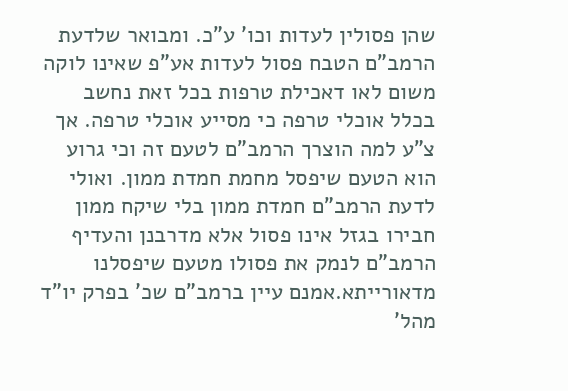שהן פסולין לעדות וכו' ע"כ. ומבואר שלדעת הרמב"ם הטבח פסול לעדות אע"פ שאינו לוקה משום לאו דאכילת טרפות בכל זאת נחשב בכלל אוכלי טרפה כי מסייע אוכלי טרפה. אך צ"ע למה הוצרך הרמב"ם לטעם זה וכי גרוע הוא הטעם שיפסל מחמת חמדת ממון. ואולי לדעת הרמב"ם חמדת ממון בלי שיקח ממון חבירו בגזל אינו פסול אלא מדרבנן והעדיף הרמב"ם לנמק את פסולו מטעם שיפסלנו מדאורייתא.אמנם עיין ברמב"ם שכ' בפרק יו"ד מהל'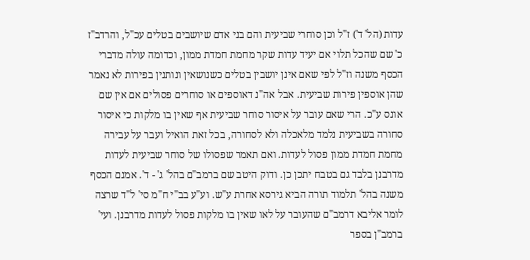עדות (הל' ד') ז"ל וכן סוחרי שביעית והם בני אדם שיושבים בטלים עכ"ל, והרדב"ז כ' שם שהכל תלוי אם יעיד עדות שקר מחמת חמדת ממון, וכדומה עולה מדברי הכסף משנה וז"ל לפי שאם אינן יושבין בטלים כשנושאין ונותנין בפירות לא נאמר שהן אוספין פירות שביעית. אבל אה"נ דאוספים או סוחרים פסולים אם אין שם אונס ע"כ. הרי שאם עובר על איסור סוחר שביעית אף שאין בו מלקות כי איסור סחורה בשביעית נלמד מלאכלה ולא לסחורה, בכל זאת הואיל ועבר על עבירה מחמת חמדת ממון פסול לעדות. ואם תאמר שפסולו של סוחר שביעית לעדות מדרבנן בלבד גם בטבח יתכן כן. ודוק היטב שם ברמב"ם בהל' ג' - ד'. אמנם הכסף משנה בהל' תלמוד תורה הביא גירסא אחרת ע"ש. וע"ע בב"י ח"מ סי' ל"ד שרצה לומר אליבא דרמב"ם שהעובר על לאו שאין בו מלקות פסול לעדות מדרבנן. ועי' ברמב"ן בספר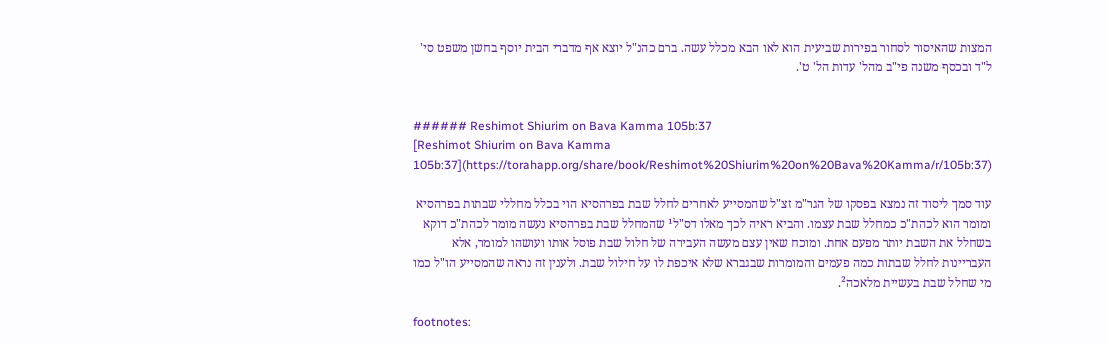המצות שהאיסור לסחור בפירות שביעית הוא לאו הבא מכלל עשה. ברם כהנ"ל יוצא אף מדברי הבית יוסף בחשן משפט סי' ל"ד ובכסף משנה פי"ב מהל' עדות הל' ט'.


###### Reshimot Shiurim on Bava Kamma 105b:37
[Reshimot Shiurim on Bava Kamma 105b:37](https://torahapp.org/share/book/Reshimot%20Shiurim%20on%20Bava%20Kamma/r/105b:37)

עוד סמך ליסוד זה נמצא בפסקו של הגר"מ זצ"ל שהמסייע לאחרים לחלל שבת בפרהסיא הוי בכלל מחללי שבתות בפרהסיא ומומר הוא לכהת"כ כמחלל שבת עצמו. והביא ראיה לכך מאלו דס"ל¹ שהמחלל שבת בפרהסיא נעשה מומר לכהת"כ דוקא בשחלל את השבת יותר מפעם אחת. ומוכח שאין עצם מעשה העבירה של חלול שבת פוסל אותו ועושהו למומר, אלא העבריינות לחלל שבתות כמה פעמים והמומרות שבגברא שלא איכפת לו על חילול שבת. ולענין זה נראה שהמסייע הו"ל כמו מי שחלל שבת בעשיית מלאכה².

footnotes: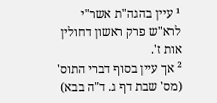¹ עיין בהגה"ת אשר"י לרא"ש פרק ראשון דחולין אות ז'.
² אך עיין בסוף דברי התוס' (מס' שבת דף ג. ד"ה בבא)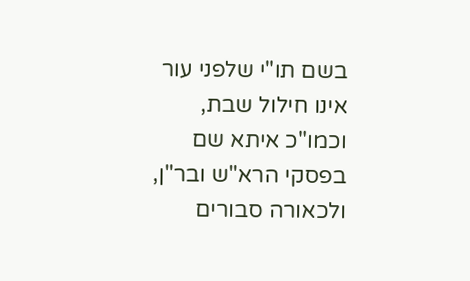בשם תו"י שלפני עור אינו חילול שבת, וכמו"כ איתא שם בפסקי הרא"ש ובר"ן, ולכאורה סבורים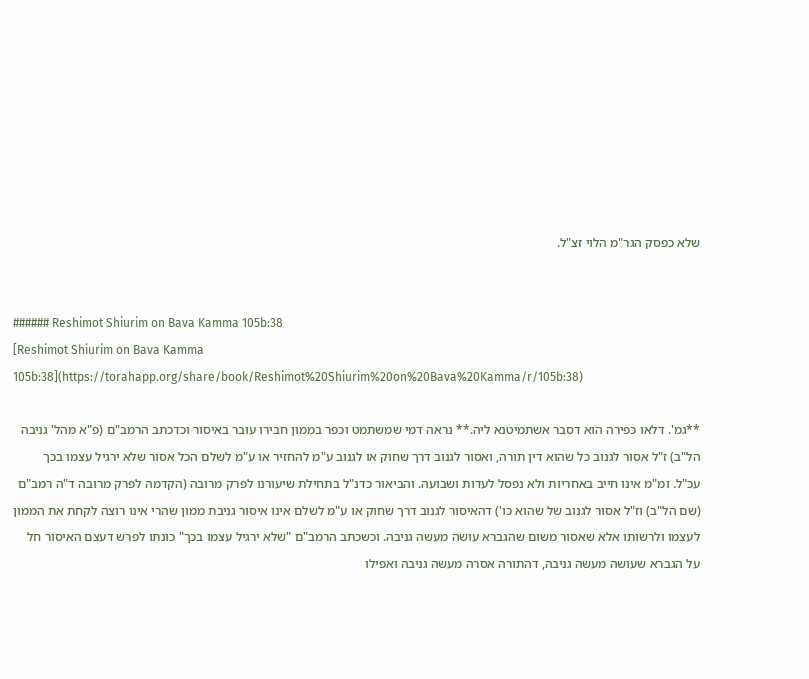שלא כפסק הגר"מ הלוי זצ"ל.


###### Reshimot Shiurim on Bava Kamma 105b:38
[Reshimot Shiurim on Bava Kamma 105b:38](https://torahapp.org/share/book/Reshimot%20Shiurim%20on%20Bava%20Kamma/r/105b:38)

**גמ'. דלאו כפירה הוא דסבר אשתמיטנא ליה.** נראה דמי שמשתמט וכפר בממון חבירו עובר באיסור וכדכתב הרמב"ם (פ"א מהל' גניבה הל"ב) ז"ל אסור לגנוב כל שהוא דין תורה, ואסור לגנוב דרך שחוק או לגנוב ע"מ להחזיר או ע"מ לשלם הכל אסור שלא ירגיל עצמו בכך עכ"ל. ומ"מ אינו חייב באחריות ולא נפסל לעדות ושבועה. והביאור כדנ"ל בתחילת שיעורנו לפרק מרובה (הקדמה לפרק מרובה ד"ה רמב"ם (שם הל"ב) וז"ל אסור לגנוב של שהוא כו') דהאיסור לגנוב דרך שחוק או ע"מ לשלם אינו איסור גניבת ממון שהרי אינו רוצה לקחת את הממון לעצמו ולרשותו אלא שאסור משום שהגברא עושה מעשה גניבה. וכשכתב הרמב"ם "שלא ירגיל עצמו בכך" כונתו לפרש דעצם האיסור חל על הגברא שעושה מעשה גניבה, דהתורה אסרה מעשה גניבה ואפילו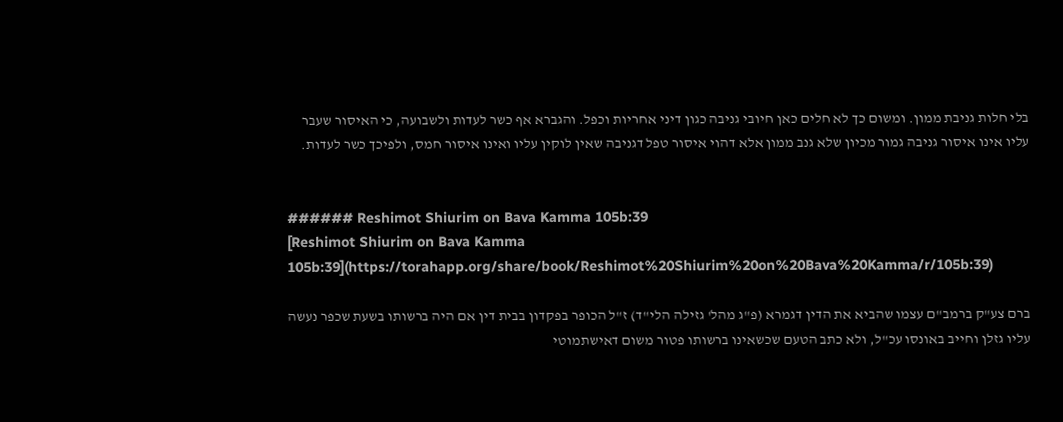בלי חלות גניבת ממון. ומשום כך לא חלים כאן חיובי גניבה כגון דיני אחריות וכפל. והגברא אף כשר לעדות ולשבועה, כי האיסור שעבר עליו אינו איסור גניבה גמור מכיון שלא גנב ממון אלא דהוי איסור טפל דגניבה שאין לוקין עליו ואינו איסור חמס, ולפיכך כשר לעדות.


###### Reshimot Shiurim on Bava Kamma 105b:39
[Reshimot Shiurim on Bava Kamma 105b:39](https://torahapp.org/share/book/Reshimot%20Shiurim%20on%20Bava%20Kamma/r/105b:39)

ברם צע"ק ברמב"ם עצמו שהביא את הדין דגמרא (פ"ג מהל' גזילה הלי"ד) ז"ל הכופר בפקדון בבית דין אם היה ברשותו בשעת שכפר נעשה עליו גזלן וחייב באונסו עכ"ל, ולא כתב הטעם שכשאינו ברשותו פטור משום דאישתמוטי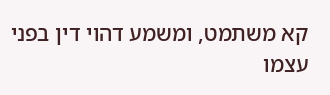קא משתמט, ומשמע דהוי דין בפני עצמו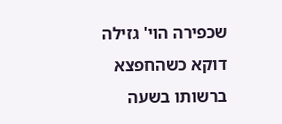שכפירה הוי' גזילה דוקא כשהחפצא ברשותו בשעה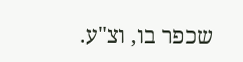שכפר בו, וצ"ע.